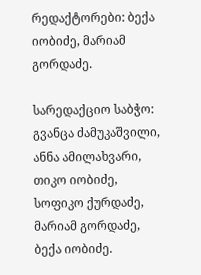რედაქტორები: ბექა იობიძე, მარიამ გორდაძე.

სარედაქციო საბჭო: გვანცა ძამუკაშვილი, ანნა ამილახვარი, თიკო იობიძე, სოფიკო ქურდაძე, მარიამ გორდაძე, ბექა იობიძე.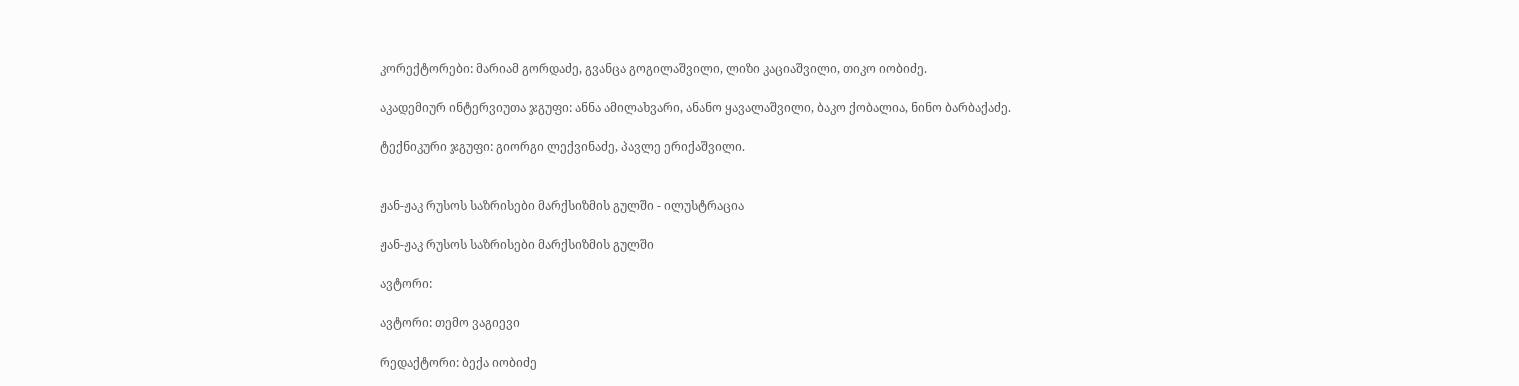კორექტორები: მარიამ გორდაძე, გვანცა გოგილაშვილი, ლიზი კაციაშვილი, თიკო იობიძე.

აკადემიურ ინტერვიუთა ჯგუფი: ანნა ამილახვარი, ანანო ყავალაშვილი, ბაკო ქობალია, ნინო ბარბაქაძე.

ტექნიკური ჯგუფი: გიორგი ლექვინაძე, პავლე ერიქაშვილი.


ჟან-ჟაკ რუსოს საზრისები მარქსიზმის გულში - ილუსტრაცია

ჟან-ჟაკ რუსოს საზრისები მარქსიზმის გულში

ავტორი:

ავტორი: თემო ვაგიევი

რედაქტორი: ბექა იობიძე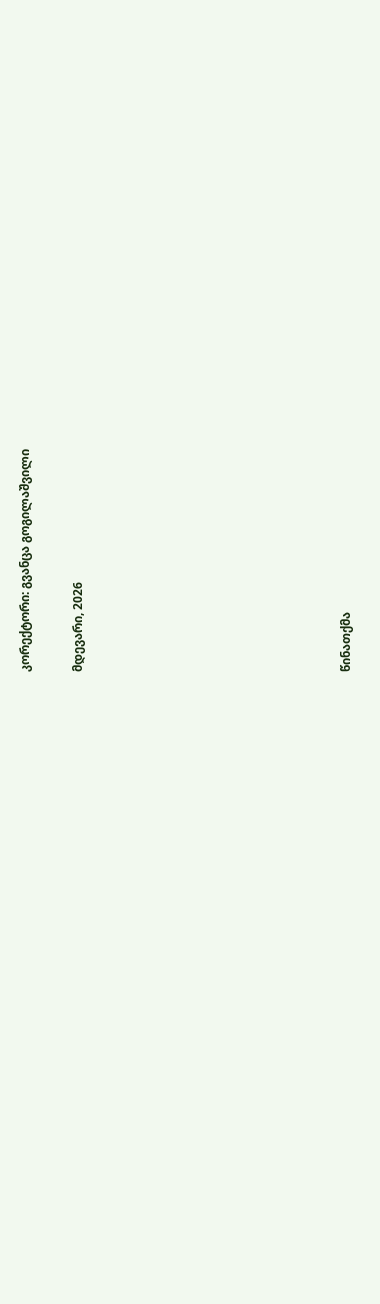კორექტორი: გვანცა გოგილაშვილი

მდევარი, 2026









წინათქმა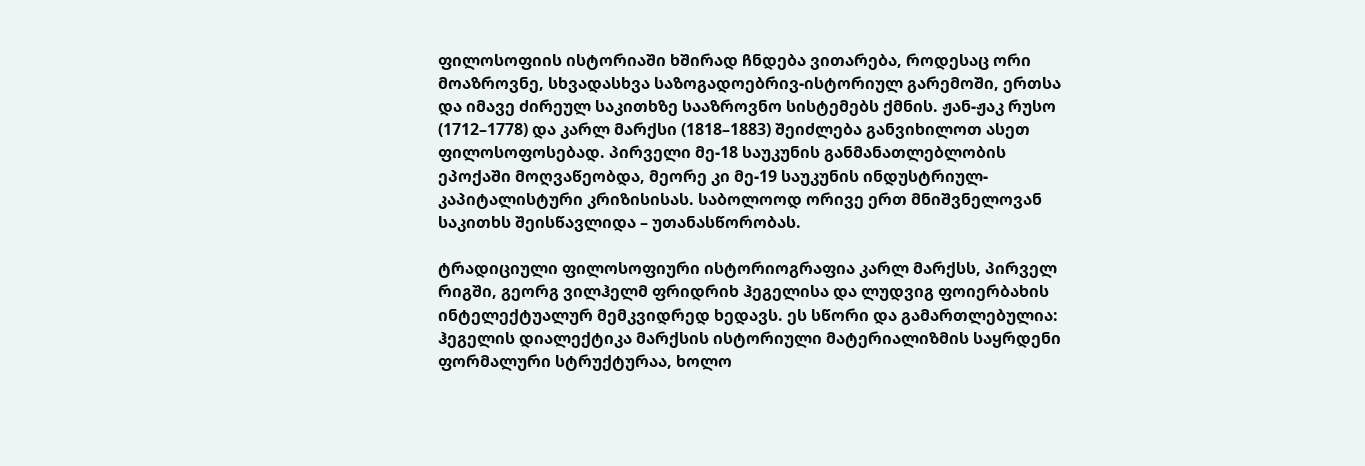ფილოსოფიის ისტორიაში ხშირად ჩნდება ვითარება, როდესაც ორი მოაზროვნე, სხვადასხვა საზოგადოებრივ-ისტორიულ გარემოში, ერთსა და იმავე ძირეულ საკითხზე სააზროვნო სისტემებს ქმნის. ჟან-ჟაკ რუსო (1712–1778) და კარლ მარქსი (1818–1883) შეიძლება განვიხილოთ ასეთ ფილოსოფოსებად. პირველი მე-18 საუკუნის განმანათლებლობის ეპოქაში მოღვაწეობდა, მეორე კი მე-19 საუკუნის ინდუსტრიულ-კაპიტალისტური კრიზისისას. საბოლოოდ ორივე ერთ მნიშვნელოვან საკითხს შეისწავლიდა – უთანასწორობას.

ტრადიციული ფილოსოფიური ისტორიოგრაფია კარლ მარქსს, პირველ რიგში, გეორგ ვილჰელმ ფრიდრიხ ჰეგელისა და ლუდვიგ ფოიერბახის ინტელექტუალურ მემკვიდრედ ხედავს. ეს სწორი და გამართლებულია: ჰეგელის დიალექტიკა მარქსის ისტორიული მატერიალიზმის საყრდენი ფორმალური სტრუქტურაა, ხოლო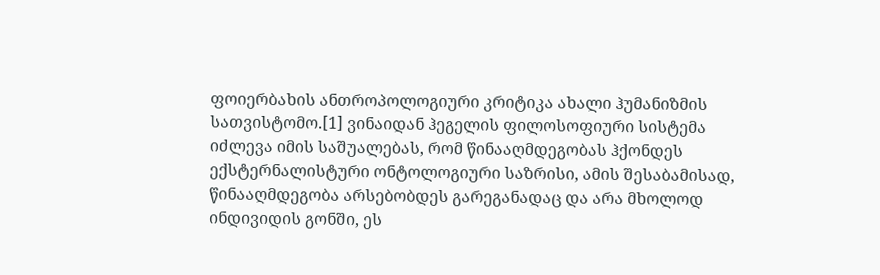ფოიერბახის ანთროპოლოგიური კრიტიკა ახალი ჰუმანიზმის სათვისტომო.[1] ვინაიდან ჰეგელის ფილოსოფიური სისტემა იძლევა იმის საშუალებას, რომ წინააღმდეგობას ჰქონდეს ექსტერნალისტური ონტოლოგიური საზრისი, ამის შესაბამისად, წინააღმდეგობა არსებობდეს გარეგანადაც და არა მხოლოდ ინდივიდის გონში, ეს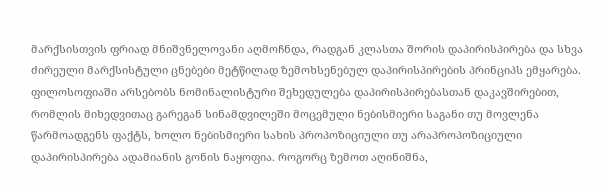მარქსისთვის ფრიად მნიშვნელოვანი აღმოჩნდა, რადგან კლასთა შორის დაპირისპირება და სხვა ძირეული მარქსისტული ცნებები მეტწილად ზემოხსენებულ დაპირისპირების პრინციპს ემყარება. ფილოსოფიაში არსებობს ნომინალისტური შეხედულება დაპირისპირებასთან დაკავშირებით, რომლის მიხედვითაც გარეგან სინამდვილეში მოცემული ნებისმიერი საგანი თუ მოვლენა წარმოადგენს ფაქტს, ხოლო ნებისმიერი სახის პროპოზიციული თუ არაპროპოზიციული დაპირისპირება ადამიანის გონის ნაყოფია. როგორც ზემოთ აღინიშნა,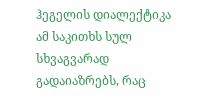ჰეგელის დიალექტიკა ამ საკითხს სულ სხვაგვარად გადაიაზრებს, რაც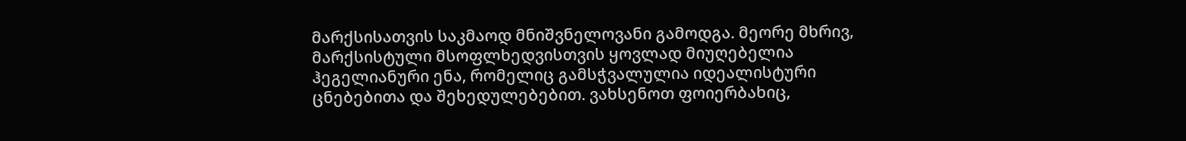მარქსისათვის საკმაოდ მნიშვნელოვანი გამოდგა. მეორე მხრივ, მარქსისტული მსოფლხედვისთვის ყოვლად მიუღებელია ჰეგელიანური ენა, რომელიც გამსჭვალულია იდეალისტური ცნებებითა და შეხედულებებით. ვახსენოთ ფოიერბახიც,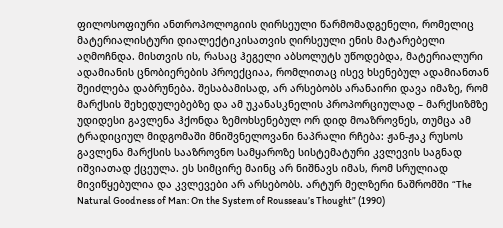ფილოსოფიური ანთროპოლოგიის ღირსეული წარმომადგენელი, რომელიც მატერიალისტური დიალექტიკისათვის ღირსეული ენის მატარებელი აღმოჩნდა. მისთვის ის, რასაც ჰეგელი აბსოლუტს უწოდებდა, მატერიალური ადამიანის ცნობიერების პროექციაა, რომლითაც ისევ ხსენებულ ადამიანთან შეიძლება დაბრუნება. შესაბამისად, არ არსებობს არანაირი დავა იმაზე, რომ მარქსის შეხედულებებზე და ამ უკანასკნელის პროპორციულად – მარქსიზმზე უდიდესი გავლენა ჰქონდა ზემოხსენებულ ორ დიდ მოაზროვნეს, თუმცა ამ ტრადიციულ მიდგომაში მნიშვნელოვანი ნაპრალი რჩება: ჟან-ჟაკ რუსოს გავლენა მარქსის სააზროვნო სამყაროზე სისტემატური კვლევის საგნად იშვიათად ქცეულა. ეს სიმცირე მაინც არ ნიშნავს იმას, რომ სრულიად მივიწყებულია და კვლევები არ არსებობს. არტურ მელზერი ნაშრომში “The Natural Goodness of Man: On the System of Rousseau’s Thought” (1990)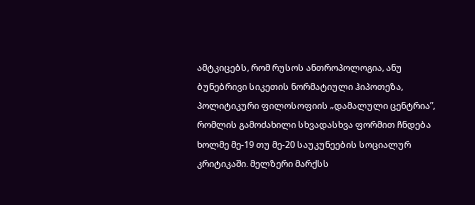ამტკიცებს, რომ რუსოს ანთროპოლოგია, ანუ ბუნებრივი სიკეთის ნორმატიული ჰიპოთეზა, პოლიტიკური ფილოსოფიის „დამალული ცენტრია”, რომლის გამოძახილი სხვადასხვა ფორმით ჩნდება ხოლმე მე-19 თუ მე-20 საუკუნეების სოციალურ კრიტიკაში. მელზერი მარქსს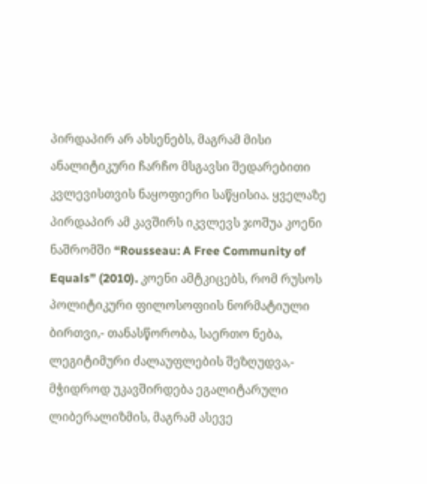პირდაპირ არ ახსენებს, მაგრამ მისი ანალიტიკური ჩარჩო მსგავსი შედარებითი კვლევისთვის ნაყოფიერი საწყისია. ყველაზე პირდაპირ ამ კავშირს იკვლევს ჯოშუა კოენი ნაშრომში “Rousseau: A Free Community of Equals” (2010). კოენი ამტკიცებს, რომ რუსოს პოლიტიკური ფილოსოფიის ნორმატიული ბირთვი,- თანასწორობა, საერთო ნება, ლეგიტიმური ძალაუფლების შეზღუდვა,- მჭიდროდ უკავშირდება ეგალიტარული ლიბერალიზმის, მაგრამ ასევე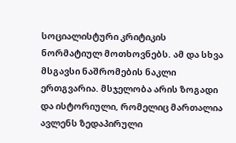სოციალისტური კრიტიკის ნორმატიულ მოთხოვნებს. ამ და სხვა მსგავსი ნაშრომების ნაკლი ერთგვარია. მსჯელობა არის ზოგადი და ისტორიული, რომელიც მართალია ავლენს ზედაპირული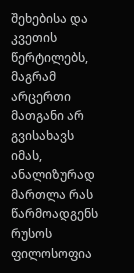შეხებისა და კვეთის წერტილებს, მაგრამ არცერთი მათგანი არ გვისახავს იმას, ანალიზურად მართლა რას წარმოადგენს რუსოს ფილოსოფია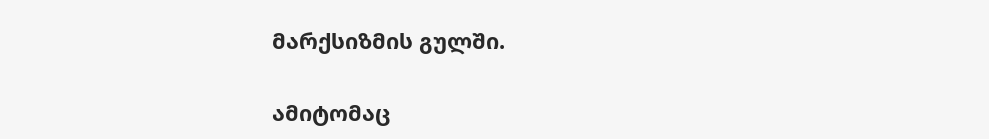მარქსიზმის გულში.

ამიტომაც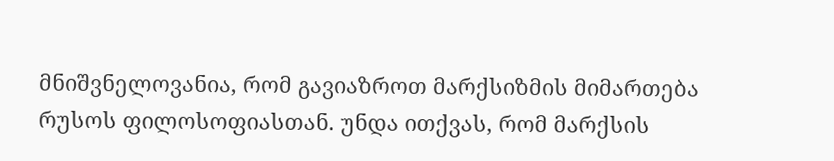მნიშვნელოვანია, რომ გავიაზროთ მარქსიზმის მიმართება რუსოს ფილოსოფიასთან. უნდა ითქვას, რომ მარქსის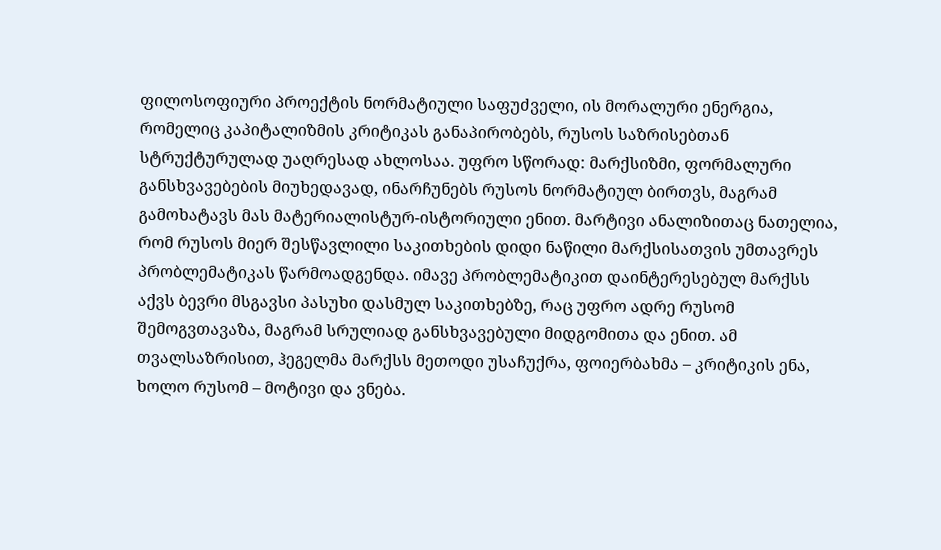ფილოსოფიური პროექტის ნორმატიული საფუძველი, ის მორალური ენერგია, რომელიც კაპიტალიზმის კრიტიკას განაპირობებს, რუსოს საზრისებთან სტრუქტურულად უაღრესად ახლოსაა. უფრო სწორად: მარქსიზმი, ფორმალური განსხვავებების მიუხედავად, ინარჩუნებს რუსოს ნორმატიულ ბირთვს, მაგრამ გამოხატავს მას მატერიალისტურ-ისტორიული ენით. მარტივი ანალიზითაც ნათელია, რომ რუსოს მიერ შესწავლილი საკითხების დიდი ნაწილი მარქსისათვის უმთავრეს პრობლემატიკას წარმოადგენდა. იმავე პრობლემატიკით დაინტერესებულ მარქსს აქვს ბევრი მსგავსი პასუხი დასმულ საკითხებზე, რაც უფრო ადრე რუსომ შემოგვთავაზა, მაგრამ სრულიად განსხვავებული მიდგომითა და ენით. ამ თვალსაზრისით, ჰეგელმა მარქსს მეთოდი უსაჩუქრა, ფოიერბახმა – კრიტიკის ენა, ხოლო რუსომ – მოტივი და ვნება.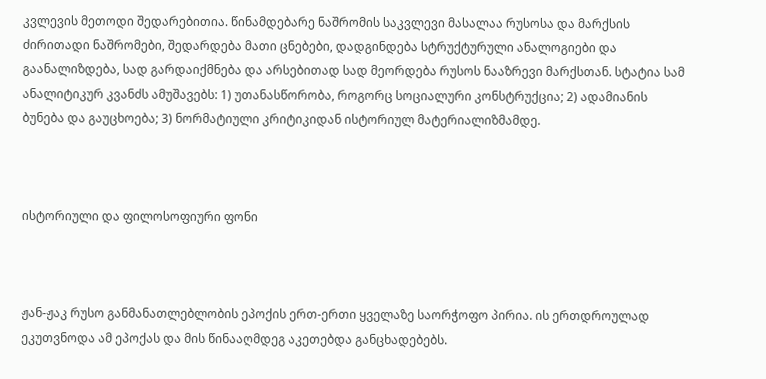კვლევის მეთოდი შედარებითია. წინამდებარე ნაშრომის საკვლევი მასალაა რუსოსა და მარქსის ძირითადი ნაშრომები, შედარდება მათი ცნებები, დადგინდება სტრუქტურული ანალოგიები და გაანალიზდება, სად გარდაიქმნება და არსებითად სად მეორდება რუსოს ნააზრევი მარქსთან. სტატია სამ ანალიტიკურ კვანძს ამუშავებს: 1) უთანასწორობა, როგორც სოციალური კონსტრუქცია; 2) ადამიანის ბუნება და გაუცხოება; 3) ნორმატიული კრიტიკიდან ისტორიულ მატერიალიზმამდე.



ისტორიული და ფილოსოფიური ფონი



ჟან-ჟაკ რუსო განმანათლებლობის ეპოქის ერთ-ერთი ყველაზე საორჭოფო პირია. ის ერთდროულად ეკუთვნოდა ამ ეპოქას და მის წინააღმდეგ აკეთებდა განცხადებებს.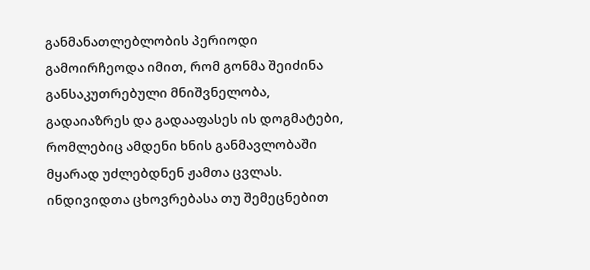განმანათლებლობის პერიოდი გამოირჩეოდა იმით, რომ გონმა შეიძინა განსაკუთრებული მნიშვნელობა, გადაიაზრეს და გადააფასეს ის დოგმატები, რომლებიც ამდენი ხნის განმავლობაში მყარად უძლებდნენ ჟამთა ცვლას. ინდივიდთა ცხოვრებასა თუ შემეცნებით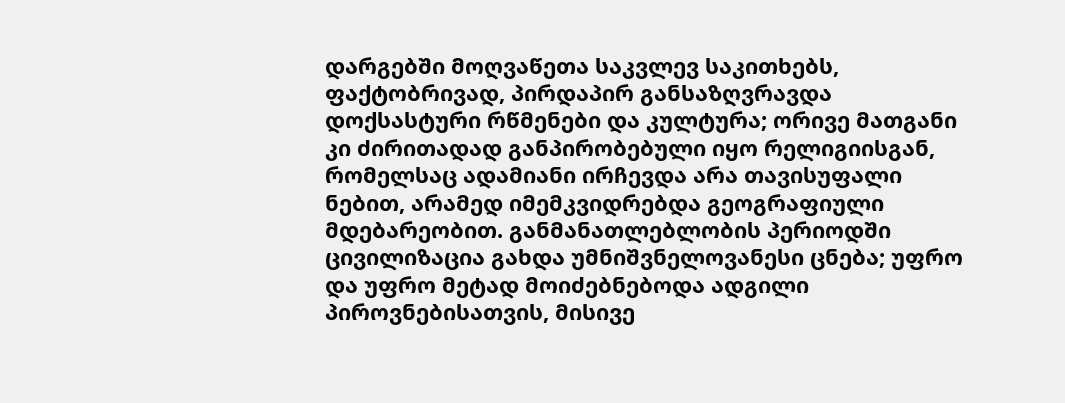დარგებში მოღვაწეთა საკვლევ საკითხებს, ფაქტობრივად, პირდაპირ განსაზღვრავდა დოქსასტური რწმენები და კულტურა; ორივე მათგანი კი ძირითადად განპირობებული იყო რელიგიისგან, რომელსაც ადამიანი ირჩევდა არა თავისუფალი ნებით, არამედ იმემკვიდრებდა გეოგრაფიული მდებარეობით. განმანათლებლობის პერიოდში ცივილიზაცია გახდა უმნიშვნელოვანესი ცნება; უფრო და უფრო მეტად მოიძებნებოდა ადგილი პიროვნებისათვის, მისივე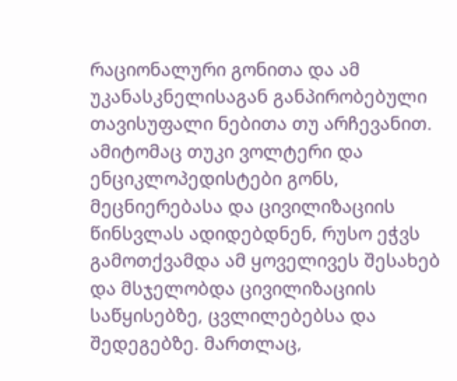რაციონალური გონითა და ამ უკანასკნელისაგან განპირობებული თავისუფალი ნებითა თუ არჩევანით. ამიტომაც თუკი ვოლტერი და ენციკლოპედისტები გონს, მეცნიერებასა და ცივილიზაციის წინსვლას ადიდებდნენ, რუსო ეჭვს გამოთქვამდა ამ ყოველივეს შესახებ და მსჯელობდა ცივილიზაციის საწყისებზე, ცვლილებებსა და შედეგებზე. მართლაც,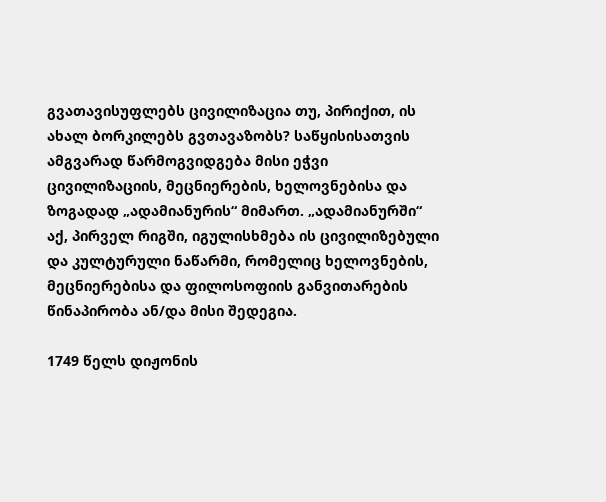გვათავისუფლებს ცივილიზაცია თუ, პირიქით, ის ახალ ბორკილებს გვთავაზობს? საწყისისათვის ამგვარად წარმოგვიდგება მისი ეჭვი ცივილიზაციის, მეცნიერების, ხელოვნებისა და ზოგადად „ადამიანურის“ მიმართ. „ადამიანურში“ აქ, პირველ რიგში, იგულისხმება ის ცივილიზებული და კულტურული ნაწარმი, რომელიც ხელოვნების, მეცნიერებისა და ფილოსოფიის განვითარების წინაპირობა ან/და მისი შედეგია.

1749 წელს დიჟონის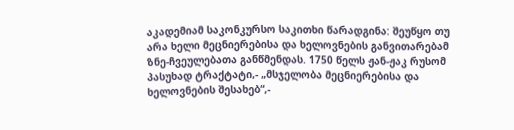აკადემიამ საკონკურსო საკითხი წარადგინა: შეუწყო თუ არა ხელი მეცნიერებისა და ხელოვნების განვითარებამ ზნე-ჩვეულებათა განწმენდას. 1750 წელს ჟან-ჟაკ რუსომ პასუხად ტრაქტატი,- „მსჯელობა მეცნიერებისა და ხელოვნების შესახებ“,-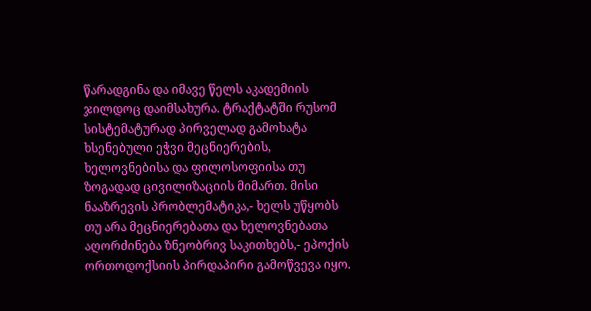წარადგინა და იმავე წელს აკადემიის ჯილდოც დაიმსახურა. ტრაქტატში რუსომ სისტემატურად პირველად გამოხატა ხსენებული ეჭვი მეცნიერების, ხელოვნებისა და ფილოსოფიისა თუ ზოგადად ცივილიზაციის მიმართ. მისი ნააზრევის პრობლემატიკა,- ხელს უწყობს თუ არა მეცნიერებათა და ხელოვნებათა აღორძინება ზნეობრივ საკითხებს,- ეპოქის ორთოდოქსიის პირდაპირი გამოწვევა იყო.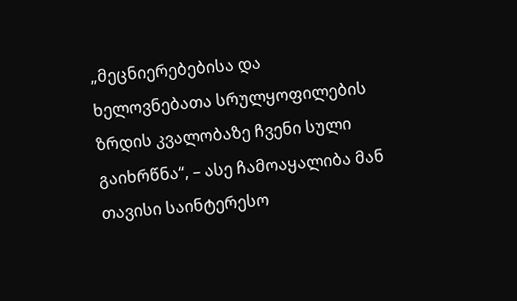„მეცნიერებებისა და ხელოვნებათა სრულყოფილების ზრდის კვალობაზე ჩვენი სული გაიხრწნა“, – ასე ჩამოაყალიბა მან თავისი საინტერესო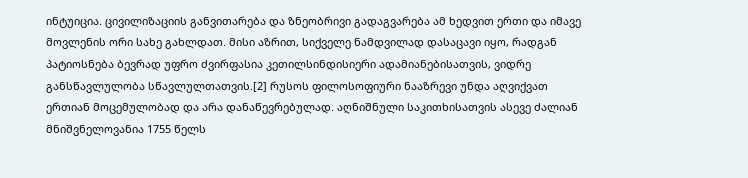ინტუიცია. ცივილიზაციის განვითარება და ზნეობრივი გადაგვარება ამ ხედვით ერთი და იმავე მოვლენის ორი სახე გახლდათ. მისი აზრით, სიქველე ნამდვილად დასაცავი იყო, რადგან პატიოსნება ბევრად უფრო ძვირფასია კეთილსინდისიერი ადამიანებისათვის, ვიდრე განსწავლულობა სწავლულთათვის.[2] რუსოს ფილოსოფიური ნააზრევი უნდა აღვიქვათ ერთიან მოცემულობად და არა დანაწევრებულად. აღნიშნული საკითხისათვის ასევე ძალიან მნიშვნელოვანია 1755 წელს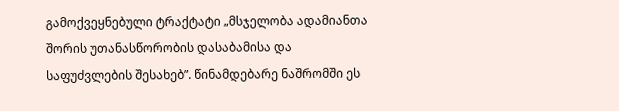გამოქვეყნებული ტრაქტატი „მსჯელობა ადამიანთა შორის უთანასწორობის დასაბამისა და საფუძვლების შესახებ”. წინამდებარე ნაშრომში ეს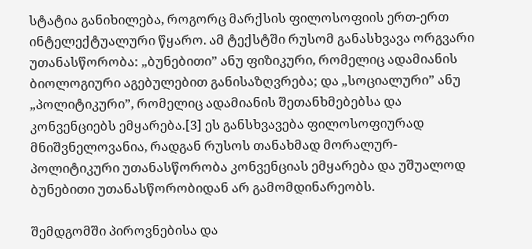სტატია განიხილება, როგორც მარქსის ფილოსოფიის ერთ-ერთ ინტელექტუალური წყარო. ამ ტექსტში რუსომ განასხვავა ორგვარი უთანასწორობა: „ბუნებითი” ანუ ფიზიკური, რომელიც ადამიანის ბიოლოგიური აგებულებით განისაზღვრება; და „სოციალური” ანუ „პოლიტიკური”, რომელიც ადამიანის შეთანხმებებსა და კონვენციებს ემყარება.[3] ეს განსხვავება ფილოსოფიურად მნიშვნელოვანია, რადგან რუსოს თანახმად მორალურ-პოლიტიკური უთანასწორობა კონვენციას ემყარება და უშუალოდ ბუნებითი უთანასწორობიდან არ გამომდინარეობს.

შემდგომში პიროვნებისა და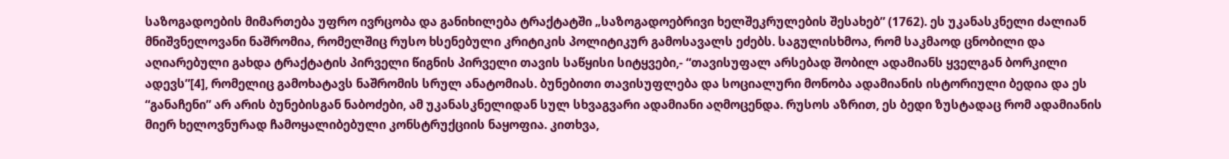საზოგადოების მიმართება უფრო ივრცობა და განიხილება ტრაქტატში „საზოგადოებრივი ხელშეკრულების შესახებ” (1762). ეს უკანასკნელი ძალიან მნიშვნელოვანი ნაშრომია, რომელშიც რუსო ხსენებული კრიტიკის პოლიტიკურ გამოსავალს ეძებს. საგულისხმოა, რომ საკმაოდ ცნობილი და აღიარებული გახდა ტრაქტატის პირველი წიგნის პირველი თავის საწყისი სიტყვები,- “თავისუფალ არსებად შობილ ადამიანს ყველგან ბორკილი ადევს”[4], რომელიც გამოხატავს ნაშრომის სრულ ანატომიას. ბუნებითი თავისუფლება და სოციალური მონობა ადამიანის ისტორიული ბედია და ეს “განაჩენი” არ არის ბუნებისგან ნაბოძები, ამ უკანასკნელიდან სულ სხვაგვარი ადამიანი აღმოცენდა. რუსოს აზრით, ეს ბედი ზუსტადაც რომ ადამიანის მიერ ხელოვნურად ჩამოყალიბებული კონსტრუქციის ნაყოფია. კითხვა,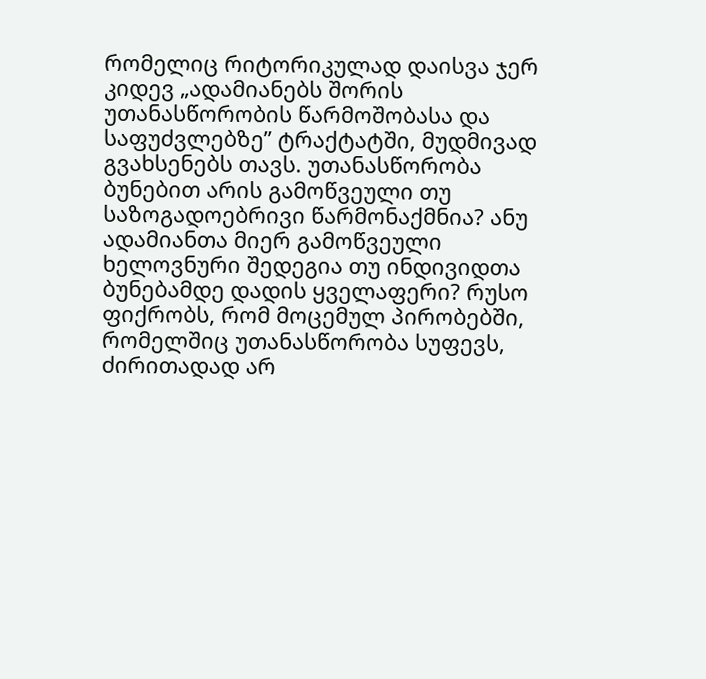რომელიც რიტორიკულად დაისვა ჯერ კიდევ „ადამიანებს შორის უთანასწორობის წარმოშობასა და საფუძვლებზე” ტრაქტატში, მუდმივად გვახსენებს თავს. უთანასწორობა ბუნებით არის გამოწვეული თუ საზოგადოებრივი წარმონაქმნია? ანუ ადამიანთა მიერ გამოწვეული ხელოვნური შედეგია თუ ინდივიდთა ბუნებამდე დადის ყველაფერი? რუსო ფიქრობს, რომ მოცემულ პირობებში, რომელშიც უთანასწორობა სუფევს, ძირითადად არ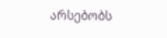არსებობს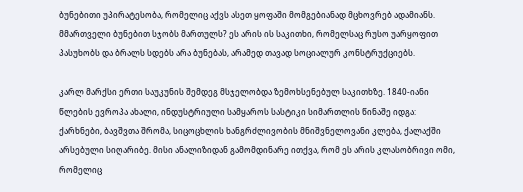ბუნებითი უპირატესობა, რომელიც აქვს ასეთ ყოფაში მომგებიანად მცხოვრებ ადამიანს. მმართველი ბუნებით სჯობს მართულს? ეს არის ის საკითხი, რომელსაც რუსო უარყოფით პასუხობს და ბრალს სდებს არა ბუნებას, არამედ თავად სოციალურ კონსტრუქციებს.

კარლ მარქსი ერთი საუკუნის შემდეგ მსჯელობდა ზემოხსენებულ საკითხზე. 1840-იანი წლების ევროპა ახალი, ინდუსტრიული სამყაროს სასტიკი სიმართლის წინაშე იდგა: ქარხნები, ბავშვთა შრომა, სიცოცხლის ხანგრძლივობის მნიშვნელოვანი კლება, ქალაქში არსებული სიღარიბე. მისი ანალიზიდან გამომდინარე ითქვა, რომ ეს არის კლასობრივი ომი, რომელიც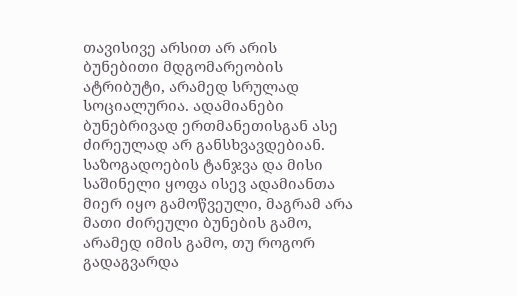თავისივე არსით არ არის ბუნებითი მდგომარეობის ატრიბუტი, არამედ სრულად სოციალურია. ადამიანები ბუნებრივად ერთმანეთისგან ასე ძირეულად არ განსხვავდებიან. საზოგადოების ტანჯვა და მისი საშინელი ყოფა ისევ ადამიანთა მიერ იყო გამოწვეული, მაგრამ არა მათი ძირეული ბუნების გამო, არამედ იმის გამო, თუ როგორ გადაგვარდა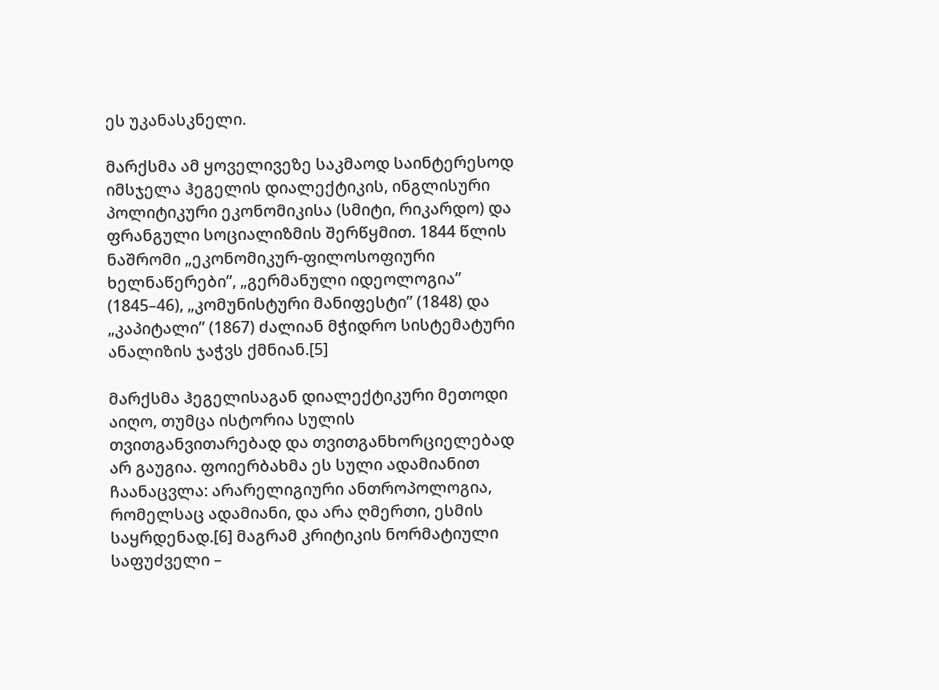ეს უკანასკნელი.

მარქსმა ამ ყოველივეზე საკმაოდ საინტერესოდ იმსჯელა ჰეგელის დიალექტიკის, ინგლისური პოლიტიკური ეკონომიკისა (სმიტი, რიკარდო) და ფრანგული სოციალიზმის შერწყმით. 1844 წლის ნაშრომი „ეკონომიკურ-ფილოსოფიური ხელნაწერები”, „გერმანული იდეოლოგია” (1845–46), „კომუნისტური მანიფესტი” (1848) და „კაპიტალი” (1867) ძალიან მჭიდრო სისტემატური ანალიზის ჯაჭვს ქმნიან.[5]

მარქსმა ჰეგელისაგან დიალექტიკური მეთოდი აიღო, თუმცა ისტორია სულის თვითგანვითარებად და თვითგანხორციელებად არ გაუგია. ფოიერბახმა ეს სული ადამიანით ჩაანაცვლა: არარელიგიური ანთროპოლოგია, რომელსაც ადამიანი, და არა ღმერთი, ესმის საყრდენად.[6] მაგრამ კრიტიკის ნორმატიული საფუძველი –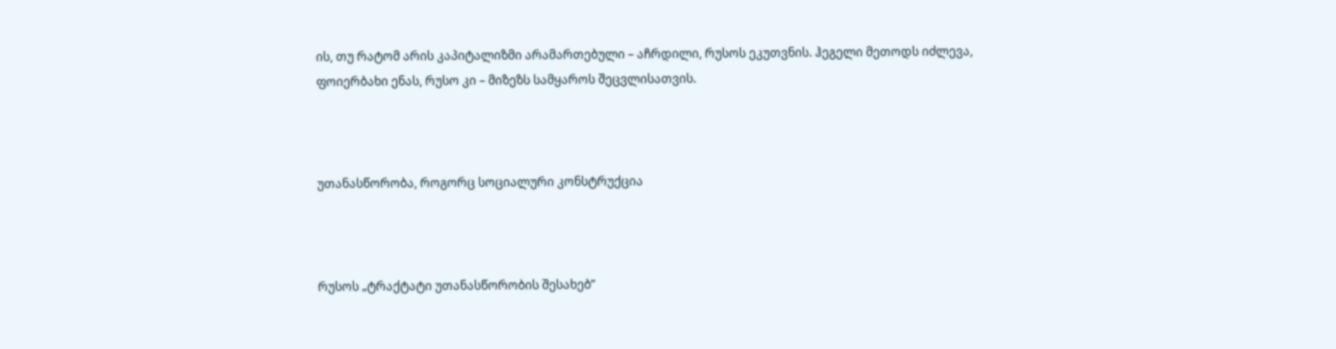ის, თუ რატომ არის კაპიტალიზმი არამართებული – აჩრდილი, რუსოს ეკუთვნის. ჰეგელი მეთოდს იძლევა, ფოიერბახი ენას, რუსო კი – მიზეზს სამყაროს შეცვლისათვის.



უთანასწორობა, როგორც სოციალური კონსტრუქცია



რუსოს „ტრაქტატი უთანასწორობის შესახებ”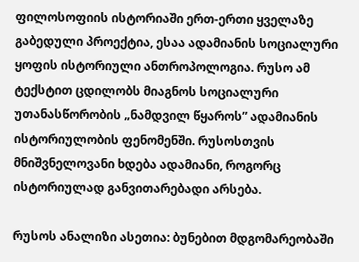ფილოსოფიის ისტორიაში ერთ-ერთი ყველაზე გაბედული პროექტია, ესაა ადამიანის სოციალური ყოფის ისტორიული ანთროპოლოგია. რუსო ამ ტექსტით ცდილობს მიაგნოს სოციალური უთანასწორობის „ნამდვილ წყაროს” ადამიანის ისტორიულობის ფენომენში. რუსოსთვის მნიშვნელოვანი ხდება ადამიანი, როგორც ისტორიულად განვითარებადი არსება.

რუსოს ანალიზი ასეთია: ბუნებით მდგომარეობაში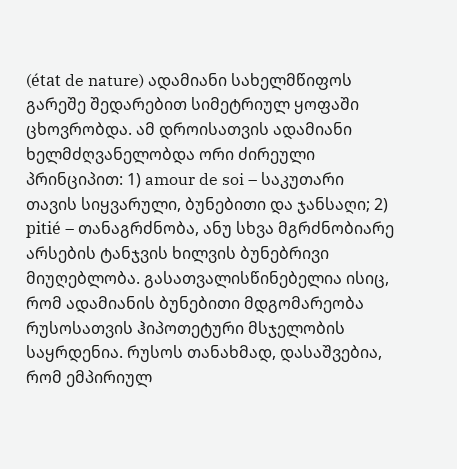(état de nature) ადამიანი სახელმწიფოს გარეშე შედარებით სიმეტრიულ ყოფაში ცხოვრობდა. ამ დროისათვის ადამიანი ხელმძღვანელობდა ორი ძირეული პრინციპით: 1) amour de soi – საკუთარი თავის სიყვარული, ბუნებითი და ჯანსაღი; 2) pitié – თანაგრძნობა, ანუ სხვა მგრძნობიარე არსების ტანჯვის ხილვის ბუნებრივი მიუღებლობა. გასათვალისწინებელია ისიც, რომ ადამიანის ბუნებითი მდგომარეობა რუსოსათვის ჰიპოთეტური მსჯელობის საყრდენია. რუსოს თანახმად, დასაშვებია, რომ ემპირიულ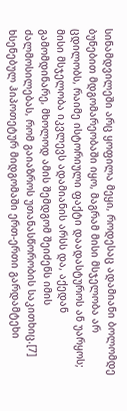სინამდვილეში არც ყოფილა მეყი, როდესაც ადამიანი ბოლომდე ბუნებით მდგომარეობაში იყო, მაგრამ მისი მსჯელობა არ ცდილობს, რაიმე ისტორიული ფაქტი დაადასტუროს ან უარყოს; მისი მსჯელობა იკვლევს ადამიანის არსს და, აქედან გამომდინარე, მხოლოდ ამის შემდგომ შეიძენს იმის ძალმოსილებას, რომ გაიაზროს უთანასწორობის საკითხიც.[7] ხსენებულ ჰიპოთეტურ მიდგომაში ერთ-ერთი გარდამტეხი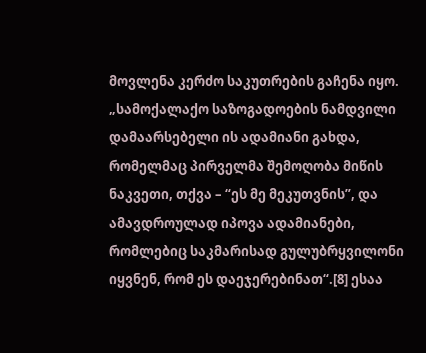მოვლენა კერძო საკუთრების გაჩენა იყო. „სამოქალაქო საზოგადოების ნამდვილი დამაარსებელი ის ადამიანი გახდა, რომელმაც პირველმა შემოღობა მიწის ნაკვეთი, თქვა – “ეს მე მეკუთვნის”, და ამავდროულად იპოვა ადამიანები, რომლებიც საკმარისად გულუბრყვილონი იყვნენ, რომ ეს დაეჯერებინათ“.[8] ესაა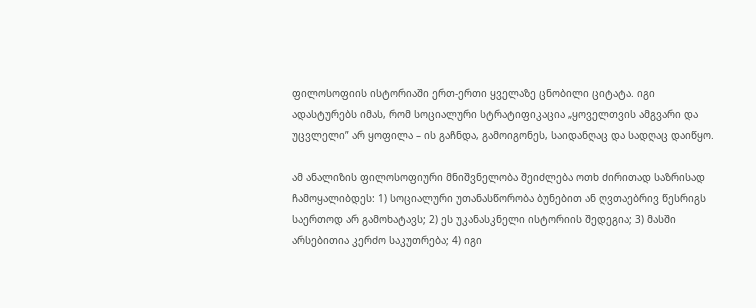ფილოსოფიის ისტორიაში ერთ-ერთი ყველაზე ცნობილი ციტატა. იგი ადასტურებს იმას, რომ სოციალური სტრატიფიკაცია „ყოველთვის ამგვარი და უცვლელი” არ ყოფილა – ის გაჩნდა, გამოიგონეს, საიდანღაც და სადღაც დაიწყო.

ამ ანალიზის ფილოსოფიური მნიშვნელობა შეიძლება ოთხ ძირითად საზრისად ჩამოყალიბდეს: 1) სოციალური უთანასწორობა ბუნებით ან ღვთაებრივ წესრიგს საერთოდ არ გამოხატავს; 2) ეს უკანასკნელი ისტორიის შედეგია; 3) მასში არსებითია კერძო საკუთრება; 4) იგი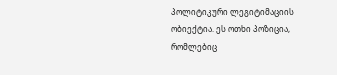პოლიტიკური ლეგიტიმაციის ობიექტია. ეს ოთხი პოზიცია, რომლებიც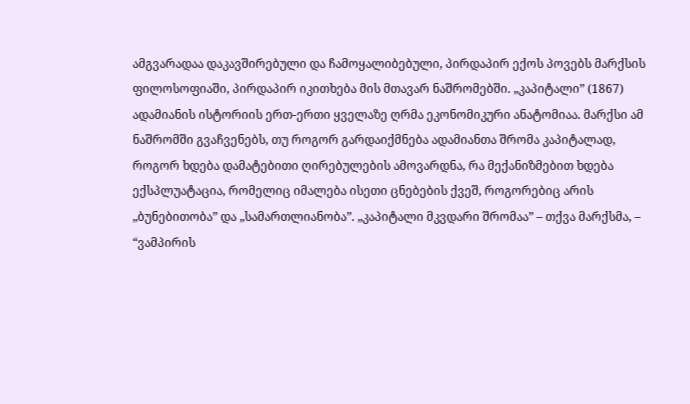ამგვარადაა დაკავშირებული და ჩამოყალიბებული, პირდაპირ ექოს პოვებს მარქსის ფილოსოფიაში, პირდაპირ იკითხება მის მთავარ ნაშრომებში. „კაპიტალი” (1867) ადამიანის ისტორიის ერთ-ერთი ყველაზე ღრმა ეკონომიკური ანატომიაა. მარქსი ამ ნაშრომში გვაჩვენებს, თუ როგორ გარდაიქმნება ადამიანთა შრომა კაპიტალად, როგორ ხდება დამატებითი ღირებულების ამოვარდნა, რა მექანიზმებით ხდება ექსპლუატაცია, რომელიც იმალება ისეთი ცნებების ქვეშ, როგორებიც არის „ბუნებითობა” და „სამართლიანობა”. „კაპიტალი მკვდარი შრომაა” – თქვა მარქსმა, – “ვამპირის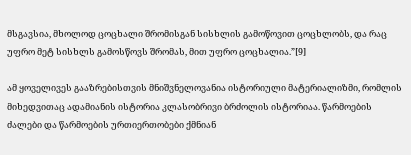მსგავსია, მხოლოდ ცოცხალი შრომისგან სისხლის გამოწოვით ცოცხლობს, და რაც უფრო მეტ სისხლს გამოსწოვს შრომას, მით უფრო ცოცხალია.”[9]

ამ ყოველივეს გააზრებისთვის მნიშვნელოვანია ისტორიული მატერიალიზმი, რომლის მიხედვითაც ადამიანის ისტორია კლასობრივი ბრძოლის ისტორიაა. წარმოების ძალები და წარმოების ურთიერთობები ქმნიან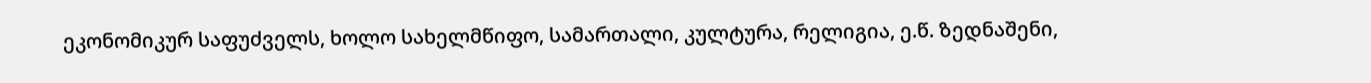ეკონომიკურ საფუძველს, ხოლო სახელმწიფო, სამართალი, კულტურა, რელიგია, ე.წ. ზედნაშენი,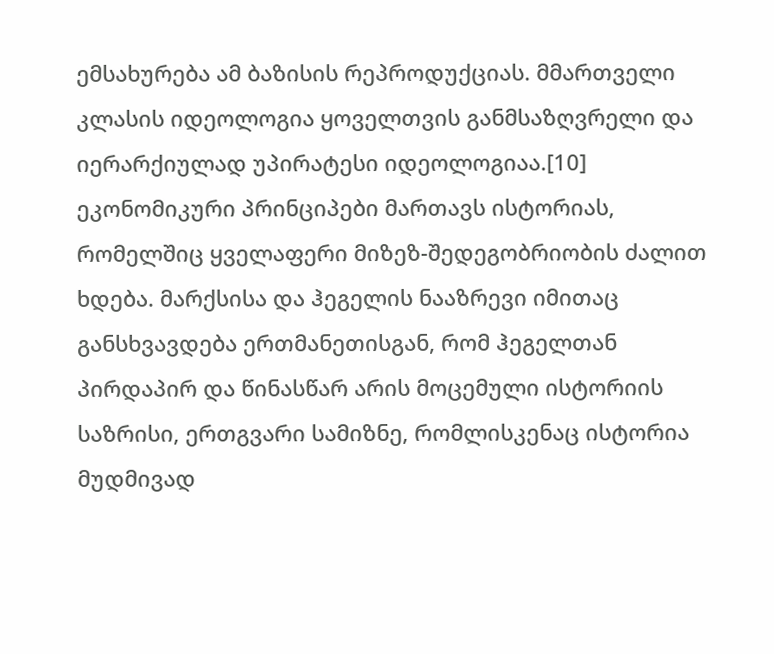ემსახურება ამ ბაზისის რეპროდუქციას. მმართველი კლასის იდეოლოგია ყოველთვის განმსაზღვრელი და იერარქიულად უპირატესი იდეოლოგიაა.[10] ეკონომიკური პრინციპები მართავს ისტორიას, რომელშიც ყველაფერი მიზეზ-შედეგობრიობის ძალით ხდება. მარქსისა და ჰეგელის ნააზრევი იმითაც განსხვავდება ერთმანეთისგან, რომ ჰეგელთან პირდაპირ და წინასწარ არის მოცემული ისტორიის საზრისი, ერთგვარი სამიზნე, რომლისკენაც ისტორია მუდმივად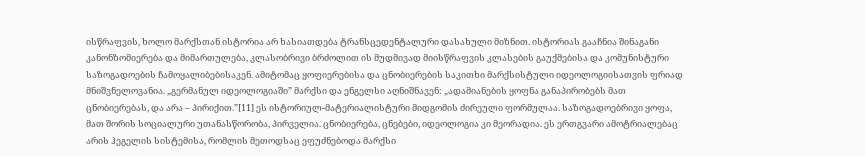ისწრაფვის, ხოლო მარქსთან ისტორია არ ხასიათდება ტრანსცედენტალური დასახული მიზნით. ისტორიას გააჩნია შინაგანი კანონზომიერება და მიმართულება, კლასობრივი ბრძოლით ის მუდმივად მიისწრაფვის კლასების გაუქმებისა და კომუნისტური საზოგადოების ჩამოყალიბებისაკენ. ამიტომაც ყოფიერებისა და ცნობიერების საკითხი მარქსისტული იდეოლოგიისათვის ფრიად მნიშვნელოვანია. „გერმანულ იდეოლოგიაში” მარქსი და ენგელსი აღნიშნავენ: „ადამიანების ყოფნა განაპირობებს მათ ცნობიერებას, და არა – პირიქით.”[11] ეს ისტორიულ-მატერიალისტური მიდგომის ძირეული ფორმულაა. საზოგადოებრივი ყოფა, მათ შორის სოციალური უთანასწორობა, პირველია. ცნობიერება, ცნებები, იდეოლოგია კი მეორადია. ეს ერთგვარი ამოტრიალებაც არის ჰეგელის სისტემისა, რომლის მეთოდსაც ეფუძნებოდა მარქსი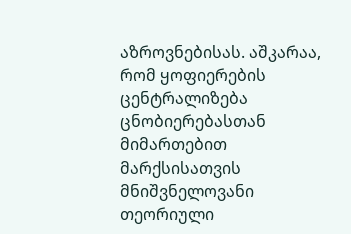აზროვნებისას. აშკარაა, რომ ყოფიერების ცენტრალიზება ცნობიერებასთან მიმართებით მარქსისათვის მნიშვნელოვანი თეორიული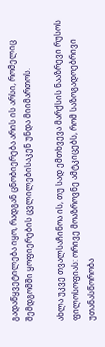გადაწყვეტილება იყო, რადგან ცნობიერება არის ის არსი, რომელიც შემდგომში ყოფიერების ცვლილებისაკენ უნდა მიიმართოს.

ახლა უკვე თვალსაჩინოა ის, თუ სად ემთხვევა მარქსის ნააზრევი რუსოს ფილოსოფიას: ორივე მოაზროვნე ამტკიცებს, რომ საზოგადოებრივი უთანასწორობა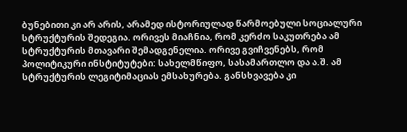ბუნებითი კი არ არის, არამედ ისტორიულად წარმოებული სოციალური სტრუქტურის შედეგია. ორივეს მიაჩნია, რომ კერძო საკუთრება ამ სტრუქტურის მთავარი შემადგენელია. ორივე გვიჩვენებს, რომ პოლიტიკური ინსტიტუტები: სახელმწიფო, სასამართლო და ა.შ. ამ სტრუქტურის ლეგიტიმაციას ემსახურება. განსხვავება კი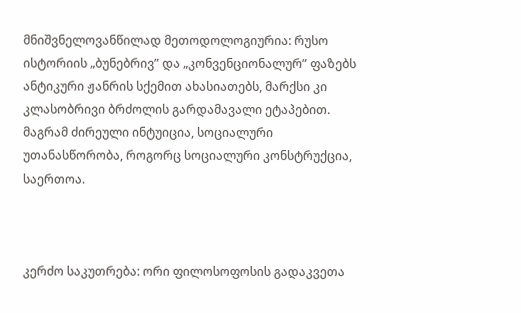მნიშვნელოვანწილად მეთოდოლოგიურია: რუსო ისტორიის „ბუნებრივ” და „კონვენციონალურ” ფაზებს ანტიკური ჟანრის სქემით ახასიათებს, მარქსი კი კლასობრივი ბრძოლის გარდამავალი ეტაპებით. მაგრამ ძირეული ინტუიცია, სოციალური უთანასწორობა, როგორც სოციალური კონსტრუქცია, საერთოა.



კერძო საკუთრება: ორი ფილოსოფოსის გადაკვეთა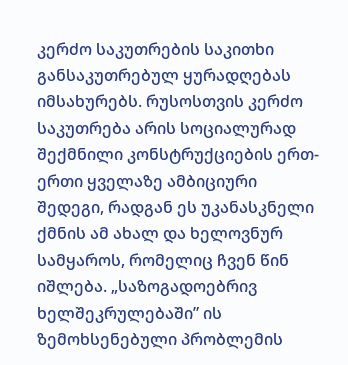კერძო საკუთრების საკითხი განსაკუთრებულ ყურადღებას იმსახურებს. რუსოსთვის კერძო საკუთრება არის სოციალურად შექმნილი კონსტრუქციების ერთ-ერთი ყველაზე ამბიციური შედეგი, რადგან ეს უკანასკნელი ქმნის ამ ახალ და ხელოვნურ სამყაროს, რომელიც ჩვენ წინ იშლება. „საზოგადოებრივ ხელშეკრულებაში” ის ზემოხსენებული პრობლემის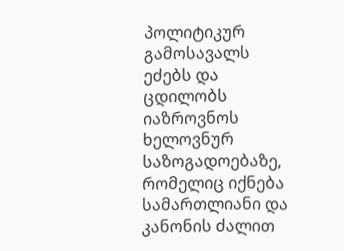პოლიტიკურ გამოსავალს ეძებს და ცდილობს იაზროვნოს ხელოვნურ საზოგადოებაზე, რომელიც იქნება სამართლიანი და კანონის ძალით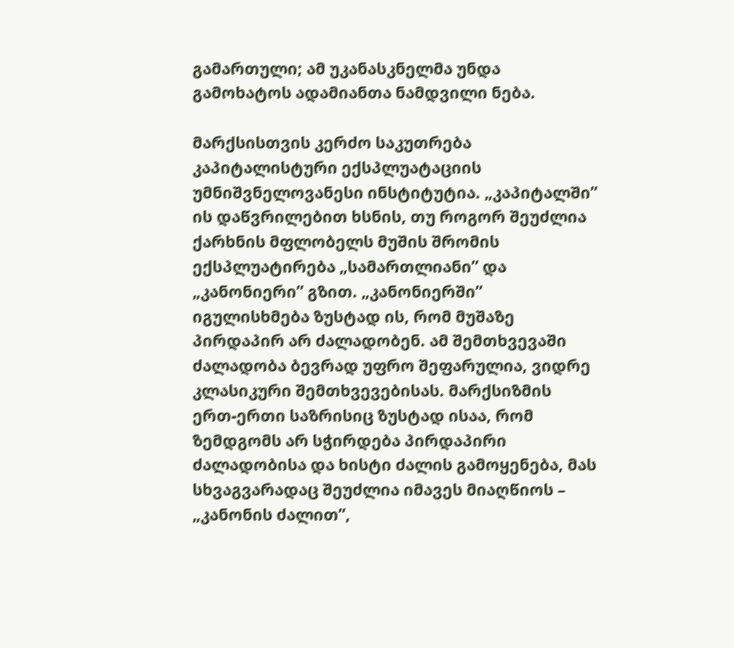გამართული; ამ უკანასკნელმა უნდა გამოხატოს ადამიანთა ნამდვილი ნება.

მარქსისთვის კერძო საკუთრება კაპიტალისტური ექსპლუატაციის უმნიშვნელოვანესი ინსტიტუტია. „კაპიტალში” ის დაწვრილებით ხსნის, თუ როგორ შეუძლია ქარხნის მფლობელს მუშის შრომის ექსპლუატირება „სამართლიანი” და „კანონიერი” გზით. „კანონიერში” იგულისხმება ზუსტად ის, რომ მუშაზე პირდაპირ არ ძალადობენ. ამ შემთხვევაში ძალადობა ბევრად უფრო შეფარულია, ვიდრე კლასიკური შემთხვევებისას. მარქსიზმის ერთ-ერთი საზრისიც ზუსტად ისაა, რომ ზემდგომს არ სჭირდება პირდაპირი ძალადობისა და ხისტი ძალის გამოყენება, მას სხვაგვარადაც შეუძლია იმავეს მიაღწიოს – „კანონის ძალით”,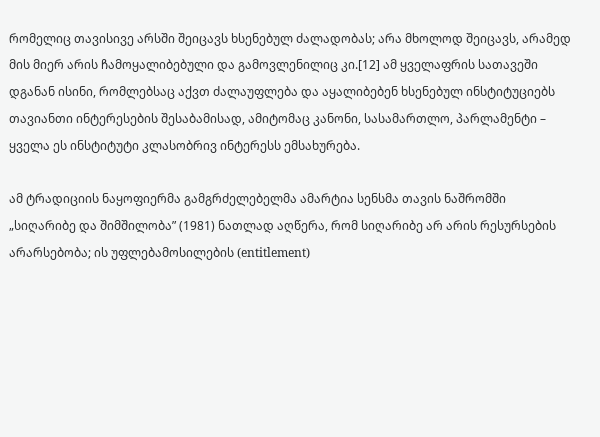რომელიც თავისივე არსში შეიცავს ხსენებულ ძალადობას; არა მხოლოდ შეიცავს, არამედ მის მიერ არის ჩამოყალიბებული და გამოვლენილიც კი.[12] ამ ყველაფრის სათავეში დგანან ისინი, რომლებსაც აქვთ ძალაუფლება და აყალიბებენ ხსენებულ ინსტიტუციებს თავიანთი ინტერესების შესაბამისად, ამიტომაც კანონი, სასამართლო, პარლამენტი – ყველა ეს ინსტიტუტი კლასობრივ ინტერესს ემსახურება.

ამ ტრადიციის ნაყოფიერმა გამგრძელებელმა ამარტია სენსმა თავის ნაშრომში „სიღარიბე და შიმშილობა” (1981) ნათლად აღწერა, რომ სიღარიბე არ არის რესურსების არარსებობა; ის უფლებამოსილების (entitlement)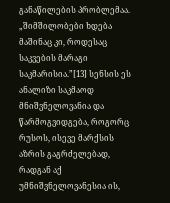განაწილების პრობლემაა. „შიმშილობები ხდება მაშინაც კი, როდესაც საკვების მარაგი საკმარისია.”[13] სენსის ეს ანალიზი საკმაოდ მნიშვნელოვანია და წარმოგვიდგება, როგორც რუსოს, ისევე მარქსის აზრის გაგრძელებად, რადგან აქ უმნიშვნელოვანესია ის,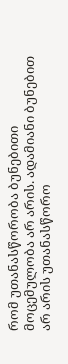რომ უთანასწორობა ბუნებითი მოცემულობა არ არის. ადამიანი ბუნებით არ არის უთანასწორო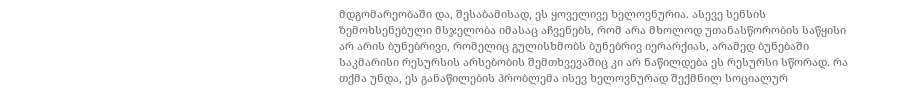მდგომარეობაში და, შესაბამისად, ეს ყოველივე ხელოვნურია. ასევე სენსის ზემოხსენებული მსჯელობა იმასაც აჩვენებს, რომ არა მხოლოდ უთანასწორობის საწყისი არ არის ბუნებრივი, რომელიც გულისხმობს ბუნებრივ იერარქიას, არამედ ბუნებაში საკმარისი რესურსის არსებობის შემთხვევაშიც კი არ ნაწილდება ეს რესურსი სწორად. რა თქმა უნდა, ეს განაწილების პრობლემა ისევ ხელოვნურად შექმნილ სოციალურ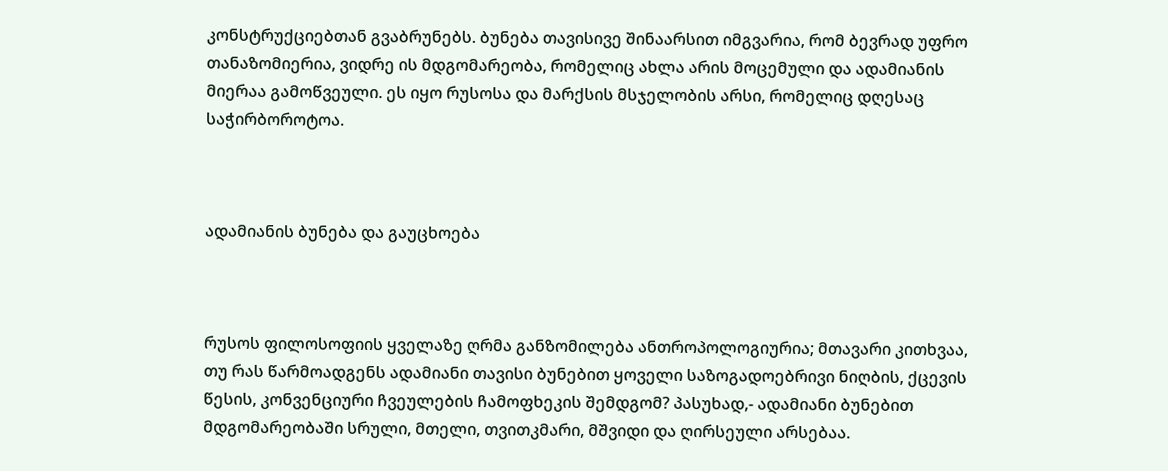კონსტრუქციებთან გვაბრუნებს. ბუნება თავისივე შინაარსით იმგვარია, რომ ბევრად უფრო თანაზომიერია, ვიდრე ის მდგომარეობა, რომელიც ახლა არის მოცემული და ადამიანის მიერაა გამოწვეული. ეს იყო რუსოსა და მარქსის მსჯელობის არსი, რომელიც დღესაც საჭირბოროტოა.



ადამიანის ბუნება და გაუცხოება



რუსოს ფილოსოფიის ყველაზე ღრმა განზომილება ანთროპოლოგიურია; მთავარი კითხვაა, თუ რას წარმოადგენს ადამიანი თავისი ბუნებით ყოველი საზოგადოებრივი ნიღბის, ქცევის წესის, კონვენციური ჩვეულების ჩამოფხეკის შემდგომ? პასუხად,- ადამიანი ბუნებით მდგომარეობაში სრული, მთელი, თვითკმარი, მშვიდი და ღირსეული არსებაა.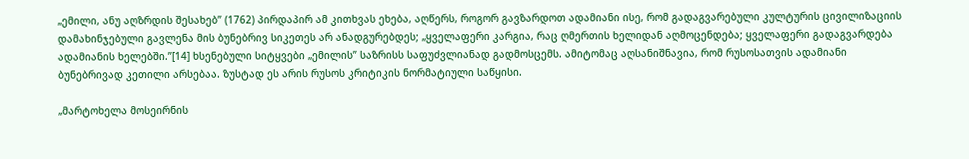„ემილი, ანუ აღზრდის შესახებ” (1762) პირდაპირ ამ კითხვას ეხება, აღწერს, როგორ გავზარდოთ ადამიანი ისე, რომ გადაგვარებული კულტურის ცივილიზაციის დამახინჯებული გავლენა მის ბუნებრივ სიკეთეს არ ანადგურებდეს; „ყველაფერი კარგია, რაც ღმერთის ხელიდან აღმოცენდება; ყველაფერი გადაგვარდება ადამიანის ხელებში.”[14] ხსენებული სიტყვები „ემილის” საზრისს საფუძვლიანად გადმოსცემს. ამიტომაც აღსანიშნავია, რომ რუსოსათვის ადამიანი ბუნებრივად კეთილი არსებაა. ზუსტად ეს არის რუსოს კრიტიკის ნორმატიული საწყისი.

„მარტოხელა მოსეირნის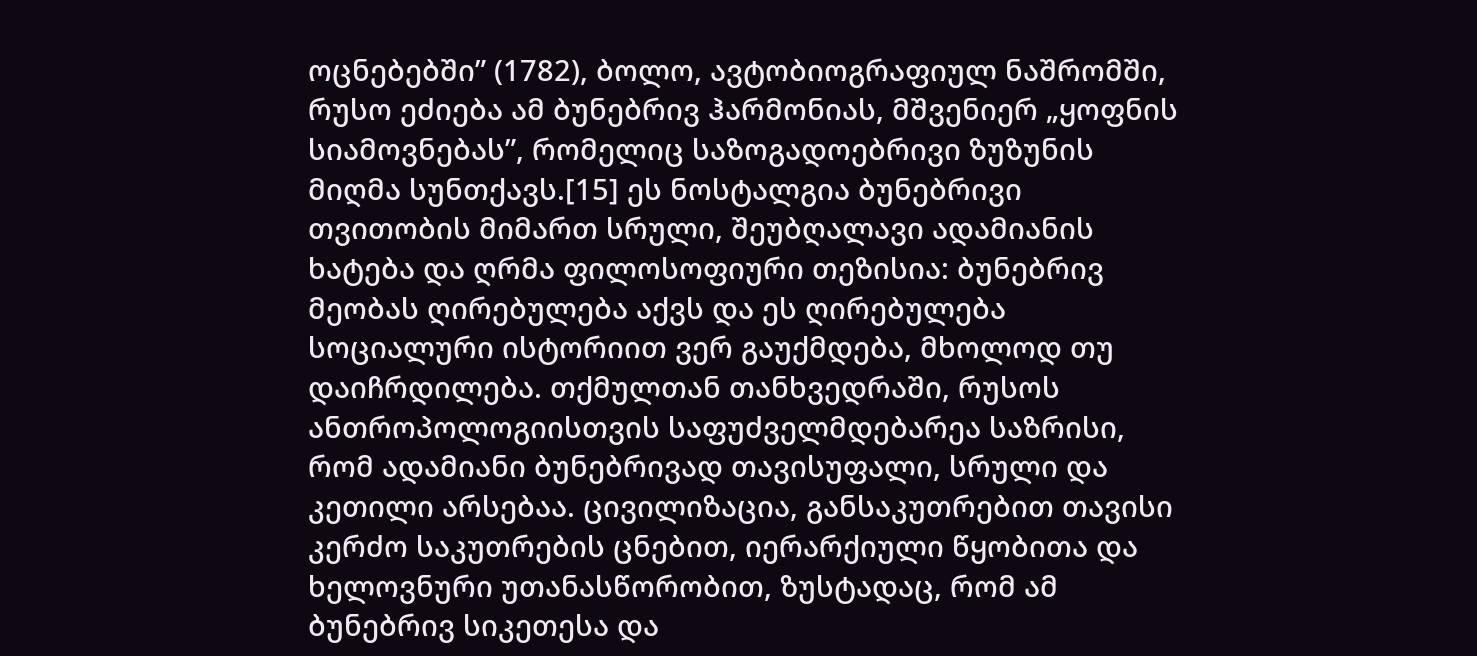ოცნებებში” (1782), ბოლო, ავტობიოგრაფიულ ნაშრომში, რუსო ეძიება ამ ბუნებრივ ჰარმონიას, მშვენიერ „ყოფნის სიამოვნებას”, რომელიც საზოგადოებრივი ზუზუნის მიღმა სუნთქავს.[15] ეს ნოსტალგია ბუნებრივი თვითობის მიმართ სრული, შეუბღალავი ადამიანის ხატება და ღრმა ფილოსოფიური თეზისია: ბუნებრივ მეობას ღირებულება აქვს და ეს ღირებულება სოციალური ისტორიით ვერ გაუქმდება, მხოლოდ თუ დაიჩრდილება. თქმულთან თანხვედრაში, რუსოს ანთროპოლოგიისთვის საფუძველმდებარეა საზრისი, რომ ადამიანი ბუნებრივად თავისუფალი, სრული და კეთილი არსებაა. ცივილიზაცია, განსაკუთრებით თავისი კერძო საკუთრების ცნებით, იერარქიული წყობითა და ხელოვნური უთანასწორობით, ზუსტადაც, რომ ამ ბუნებრივ სიკეთესა და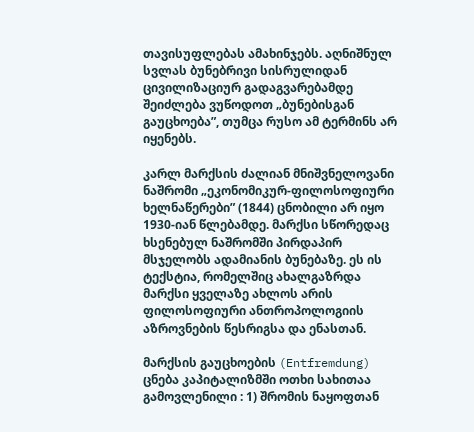თავისუფლებას ამახინჯებს. აღნიშნულ სვლას ბუნებრივი სისრულიდან ცივილიზაციურ გადაგვარებამდე შეიძლება ვუწოდოთ „ბუნებისგან გაუცხოება”, თუმცა რუსო ამ ტერმინს არ იყენებს.

კარლ მარქსის ძალიან მნიშვნელოვანი ნაშრომი „ეკონომიკურ-ფილოსოფიური ხელნაწერები” (1844) ცნობილი არ იყო 1930-იან წლებამდე. მარქსი სწორედაც ხსენებულ ნაშრომში პირდაპირ მსჯელობს ადამიანის ბუნებაზე. ეს ის ტექსტია, რომელშიც ახალგაზრდა მარქსი ყველაზე ახლოს არის ფილოსოფიური ანთროპოლოგიის აზროვნების წესრიგსა და ენასთან.

მარქსის გაუცხოების (Entfremdung) ცნება კაპიტალიზმში ოთხი სახითაა გამოვლენილი : 1) შრომის ნაყოფთან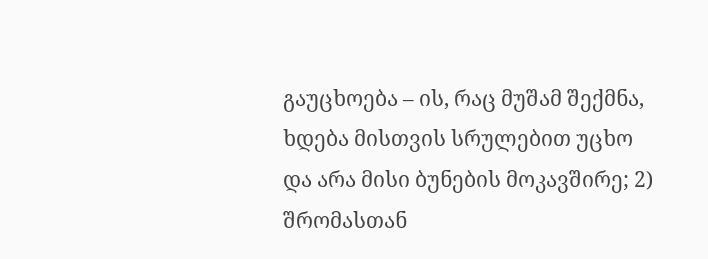გაუცხოება – ის, რაც მუშამ შექმნა, ხდება მისთვის სრულებით უცხო და არა მისი ბუნების მოკავშირე; 2) შრომასთან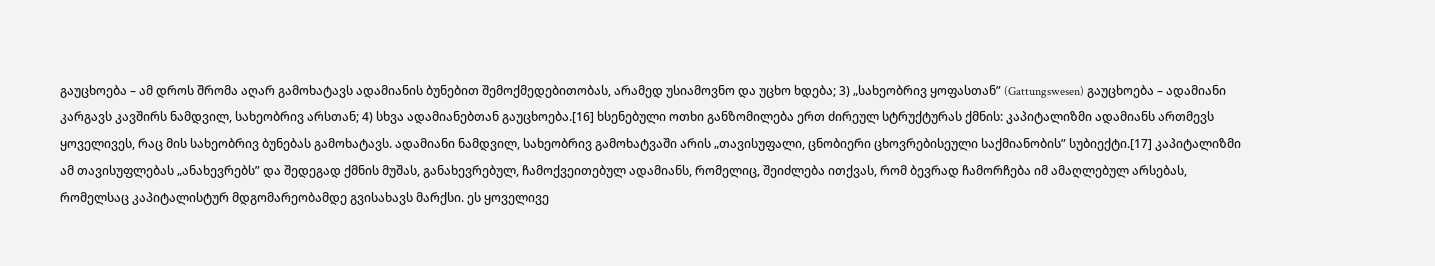გაუცხოება – ამ დროს შრომა აღარ გამოხატავს ადამიანის ბუნებით შემოქმედებითობას, არამედ უსიამოვნო და უცხო ხდება; 3) „სახეობრივ ყოფასთან” (Gattungswesen) გაუცხოება – ადამიანი კარგავს კავშირს ნამდვილ, სახეობრივ არსთან; 4) სხვა ადამიანებთან გაუცხოება.[16] ხსენებული ოთხი განზომილება ერთ ძირეულ სტრუქტურას ქმნის: კაპიტალიზმი ადამიანს ართმევს ყოველივეს, რაც მის სახეობრივ ბუნებას გამოხატავს. ადამიანი ნამდვილ, სახეობრივ გამოხატვაში არის „თავისუფალი, ცნობიერი ცხოვრებისეული საქმიანობის” სუბიექტი.[17] კაპიტალიზმი ამ თავისუფლებას „ანახევრებს” და შედეგად ქმნის მუშას, განახევრებულ, ჩამოქვეითებულ ადამიანს, რომელიც, შეიძლება ითქვას, რომ ბევრად ჩამორჩება იმ ამაღლებულ არსებას, რომელსაც კაპიტალისტურ მდგომარეობამდე გვისახავს მარქსი. ეს ყოველივე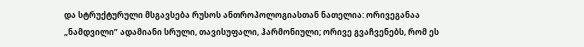და სტრუქტურული მსგავსება რუსოს ანთროპოლოგიასთან ნათელია: ორივეგანაა „ნამდვილი” ადამიანი სრული, თავისუფალი, ჰარმონიული; ორივე გვაჩვენებს, რომ ეს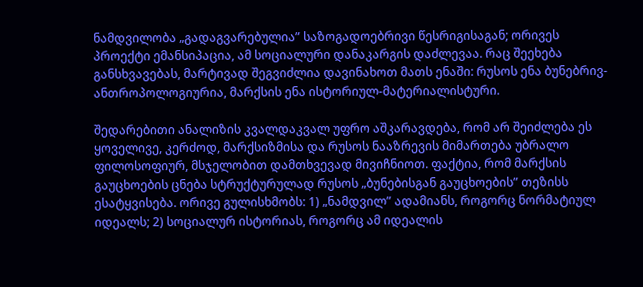ნამდვილობა „გადაგვარებულია” საზოგადოებრივი წესრიგისაგან; ორივეს პროექტი ემანსიპაცია, ამ სოციალური დანაკარგის დაძლევაა. რაც შეეხება განსხვავებას, მარტივად შეგვიძლია დავინახოთ მათს ენაში: რუსოს ენა ბუნებრივ-ანთროპოლოგიურია, მარქსის ენა ისტორიულ-მატერიალისტური.

შედარებითი ანალიზის კვალდაკვალ უფრო აშკარავდება, რომ არ შეიძლება ეს ყოველივე, კერძოდ, მარქსიზმისა და რუსოს ნააზრევის მიმართება უბრალო ფილოსოფიურ, მსჯელობით დამთხვევად მივიჩნიოთ. ფაქტია, რომ მარქსის გაუცხოების ცნება სტრუქტურულად რუსოს „ბუნებისგან გაუცხოების” თეზისს ესატყვისება. ორივე გულისხმობს: 1) „ნამდვილ” ადამიანს, როგორც ნორმატიულ იდეალს; 2) სოციალურ ისტორიას, როგორც ამ იდეალის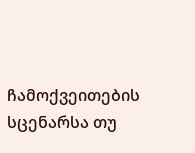ჩამოქვეითების სცენარსა თუ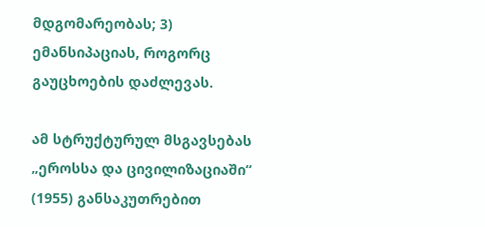მდგომარეობას; 3) ემანსიპაციას, როგორც გაუცხოების დაძლევას.

ამ სტრუქტურულ მსგავსებას „ეროსსა და ცივილიზაციაში“ (1955) განსაკუთრებით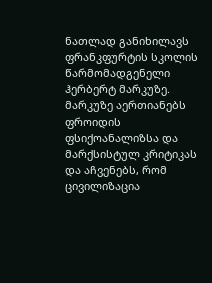ნათლად განიხილავს ფრანკფურტის სკოლის წარმომადგენელი ჰერბერტ მარკუზე. მარკუზე აერთიანებს ფროიდის ფსიქოანალიზსა და მარქსისტულ კრიტიკას და აჩვენებს, რომ ცივილიზაცია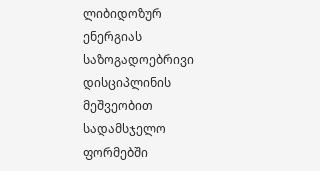ლიბიდოზურ ენერგიას საზოგადოებრივი დისციპლინის მეშვეობით სადამსჯელო ფორმებში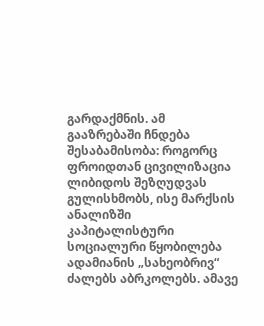გარდაქმნის. ამ გააზრებაში ჩნდება შესაბამისობა: როგორც ფროიდთან ცივილიზაცია ლიბიდოს შეზღუდვას გულისხმობს, ისე მარქსის ანალიზში კაპიტალისტური სოციალური წყობილება ადამიანის „სახეობრივ“ ძალებს აბრკოლებს. ამავე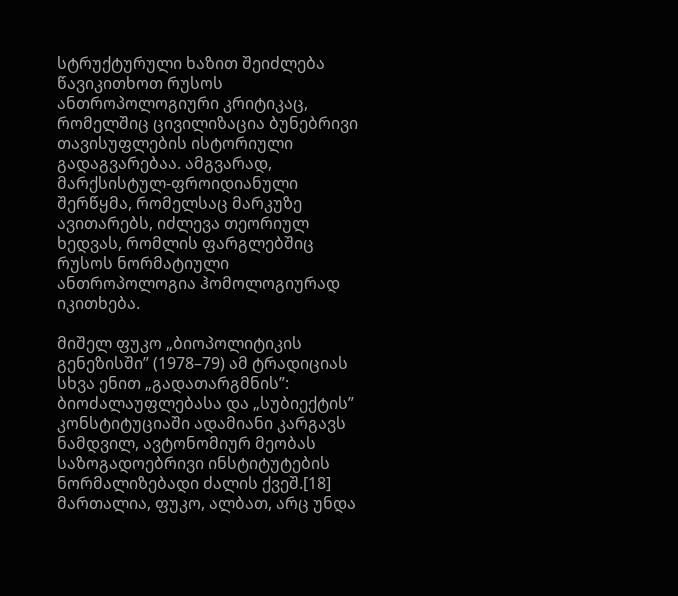სტრუქტურული ხაზით შეიძლება წავიკითხოთ რუსოს ანთროპოლოგიური კრიტიკაც, რომელშიც ცივილიზაცია ბუნებრივი თავისუფლების ისტორიული გადაგვარებაა. ამგვარად, მარქსისტულ-ფროიდიანული შერწყმა, რომელსაც მარკუზე ავითარებს, იძლევა თეორიულ ხედვას, რომლის ფარგლებშიც რუსოს ნორმატიული ანთროპოლოგია ჰომოლოგიურად იკითხება.

მიშელ ფუკო „ბიოპოლიტიკის გენეზისში” (1978–79) ამ ტრადიციას სხვა ენით „გადათარგმნის”: ბიოძალაუფლებასა და „სუბიექტის” კონსტიტუციაში ადამიანი კარგავს ნამდვილ, ავტონომიურ მეობას საზოგადოებრივი ინსტიტუტების ნორმალიზებადი ძალის ქვეშ.[18] მართალია, ფუკო, ალბათ, არც უნდა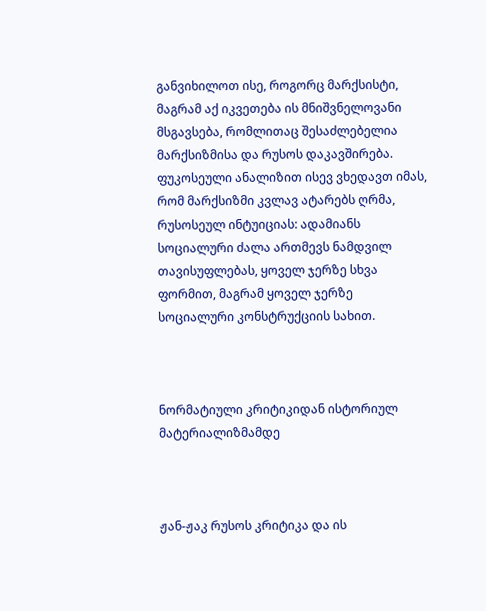განვიხილოთ ისე, როგორც მარქსისტი, მაგრამ აქ იკვეთება ის მნიშვნელოვანი მსგავსება, რომლითაც შესაძლებელია მარქსიზმისა და რუსოს დაკავშირება. ფუკოსეული ანალიზით ისევ ვხედავთ იმას, რომ მარქსიზმი კვლავ ატარებს ღრმა, რუსოსეულ ინტუიციას: ადამიანს სოციალური ძალა ართმევს ნამდვილ თავისუფლებას, ყოველ ჯერზე სხვა ფორმით, მაგრამ ყოველ ჯერზე სოციალური კონსტრუქციის სახით.



ნორმატიული კრიტიკიდან ისტორიულ მატერიალიზმამდე



ჟან-ჟაკ რუსოს კრიტიკა და ის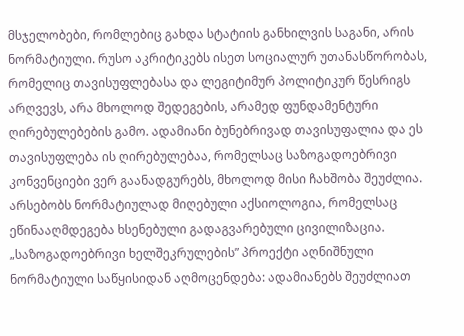მსჯელობები, რომლებიც გახდა სტატიის განხილვის საგანი, არის ნორმატიული. რუსო აკრიტიკებს ისეთ სოციალურ უთანასწორობას, რომელიც თავისუფლებასა და ლეგიტიმურ პოლიტიკურ წესრიგს არღვევს, არა მხოლოდ შედეგების, არამედ ფუნდამენტური ღირებულებების გამო. ადამიანი ბუნებრივად თავისუფალია და ეს თავისუფლება ის ღირებულებაა, რომელსაც საზოგადოებრივი კონვენციები ვერ გაანადგურებს, მხოლოდ მისი ჩახშობა შეუძლია. არსებობს ნორმატიულად მიღებული აქსიოლოგია, რომელსაც ეწინააღმდეგება ხსენებული გადაგვარებული ცივილიზაცია. „საზოგადოებრივი ხელშეკრულების” პროექტი აღნიშნული ნორმატიული საწყისიდან აღმოცენდება: ადამიანებს შეუძლიათ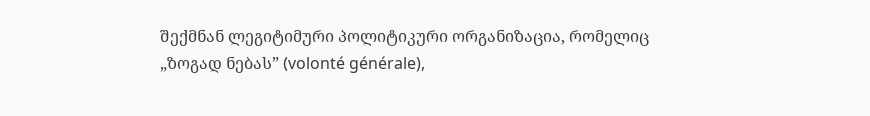შექმნან ლეგიტიმური პოლიტიკური ორგანიზაცია, რომელიც „ზოგად ნებას” (volonté générale),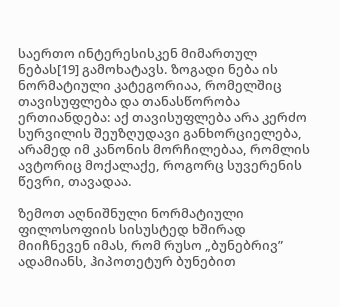საერთო ინტერესისკენ მიმართულ ნებას[19] გამოხატავს. ზოგადი ნება ის ნორმატიული კატეგორიაა, რომელშიც თავისუფლება და თანასწორობა ერთიანდება: აქ თავისუფლება არა კერძო სურვილის შეუზღუდავი განხორციელება, არამედ იმ კანონის მორჩილებაა, რომლის ავტორიც მოქალაქე, როგორც სუვერენის წევრი, თავადაა.

ზემოთ აღნიშნული ნორმატიული ფილოსოფიის სისუსტედ ხშირად მიიჩნევენ იმას, რომ რუსო „ბუნებრივ” ადამიანს, ჰიპოთეტურ ბუნებით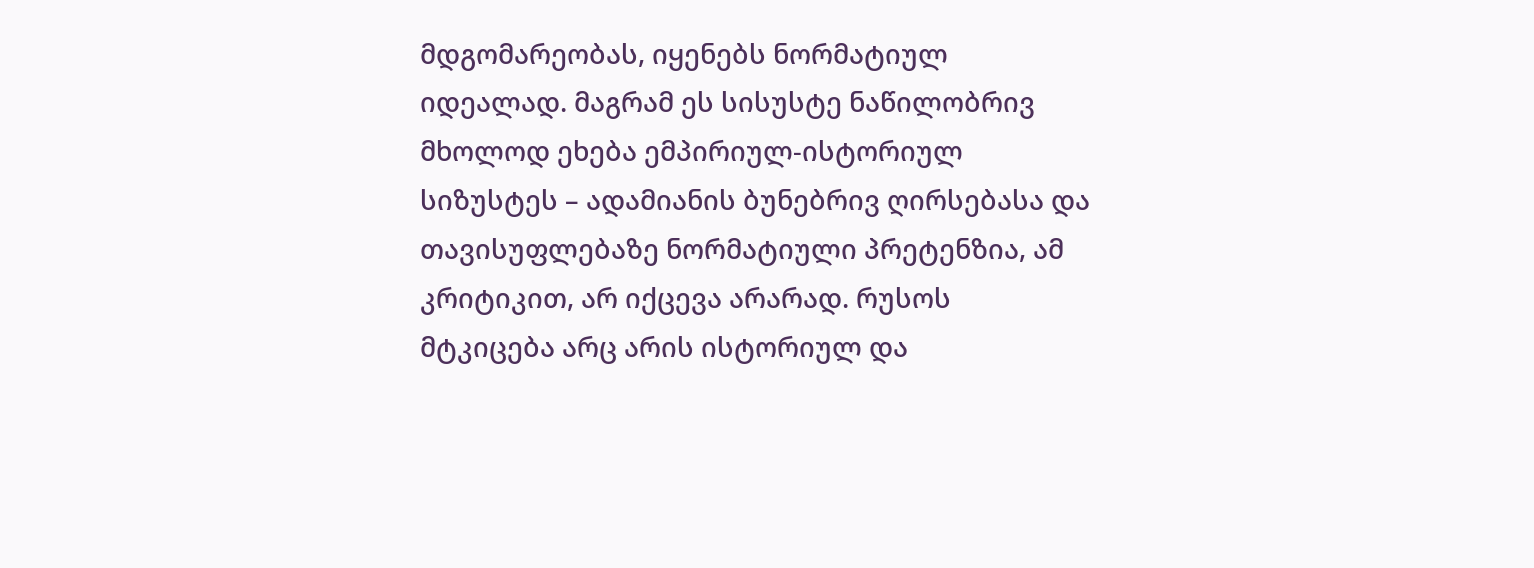მდგომარეობას, იყენებს ნორმატიულ იდეალად. მაგრამ ეს სისუსტე ნაწილობრივ მხოლოდ ეხება ემპირიულ-ისტორიულ სიზუსტეს – ადამიანის ბუნებრივ ღირსებასა და თავისუფლებაზე ნორმატიული პრეტენზია, ამ კრიტიკით, არ იქცევა არარად. რუსოს მტკიცება არც არის ისტორიულ და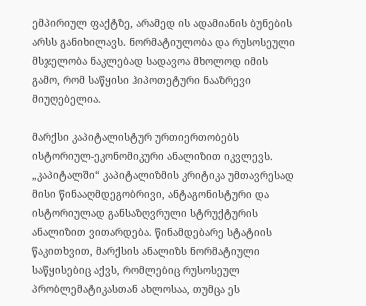ემპირიულ ფაქტზე, არამედ ის ადამიანის ბუნების არსს განიხილავს. ნორმატიულობა და რუსოსეული მსჯელობა ნაკლებად სადავოა მხოლოდ იმის გამო, რომ საწყისი ჰიპოთეტური ნააზრევი მიუღებელია.

მარქსი კაპიტალისტურ ურთიერთობებს ისტორიულ-ეკონომიკური ანალიზით იკვლევს. „კაპიტალში“ კაპიტალიზმის კრიტიკა უმთავრესად მისი წინააღმდეგობრივი, ანტაგონისტური და ისტორიულად განსაზღვრული სტრუქტურის ანალიზით ვითარდება. წინამდებარე სტატიის წაკითხვით, მარქსის ანალიზს ნორმატიული საწყისებიც აქვს, რომლებიც რუსოსეულ პრობლემატიკასთან ახლოსაა, თუმცა ეს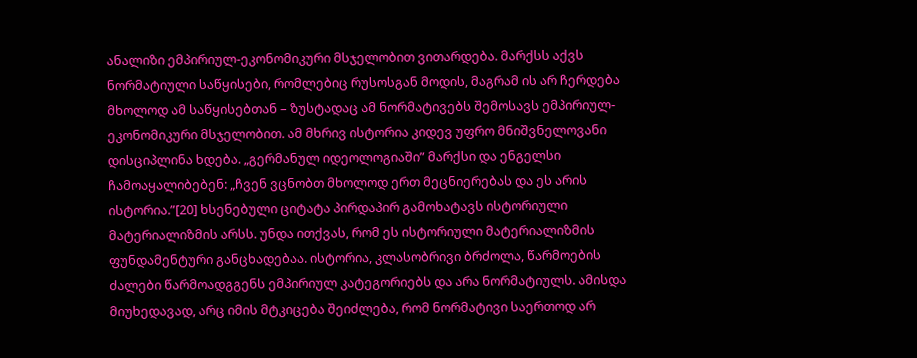ანალიზი ემპირიულ-ეკონომიკური მსჯელობით ვითარდება. მარქსს აქვს ნორმატიული საწყისები, რომლებიც რუსოსგან მოდის, მაგრამ ის არ ჩერდება მხოლოდ ამ საწყისებთან – ზუსტადაც ამ ნორმატივებს შემოსავს ემპირიულ-ეკონომიკური მსჯელობით. ამ მხრივ ისტორია კიდევ უფრო მნიშვნელოვანი დისციპლინა ხდება. „გერმანულ იდეოლოგიაში” მარქსი და ენგელსი ჩამოაყალიბებენ: „ჩვენ ვცნობთ მხოლოდ ერთ მეცნიერებას და ეს არის ისტორია.”[20] ხსენებული ციტატა პირდაპირ გამოხატავს ისტორიული მატერიალიზმის არსს. უნდა ითქვას, რომ ეს ისტორიული მატერიალიზმის ფუნდამენტური განცხადებაა. ისტორია, კლასობრივი ბრძოლა, წარმოების ძალები წარმოადგგენს ემპირიულ კატეგორიებს და არა ნორმატიულს. ამისდა მიუხედავად, არც იმის მტკიცება შეიძლება, რომ ნორმატივი საერთოდ არ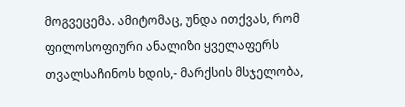მოგვეცემა. ამიტომაც, უნდა ითქვას, რომ ფილოსოფიური ანალიზი ყველაფერს თვალსაჩინოს ხდის,- მარქსის მსჯელობა,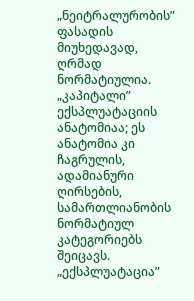„ნეიტრალურობის” ფასადის მიუხედავად, ღრმად ნორმატიულია. „კაპიტალი” ექსპლუატაციის ანატომიაა; ეს ანატომია კი ჩაგრულის, ადამიანური ღირსების, სამართლიანობის ნორმატიულ კატეგორიებს შეიცავს. „ექსპლუატაცია”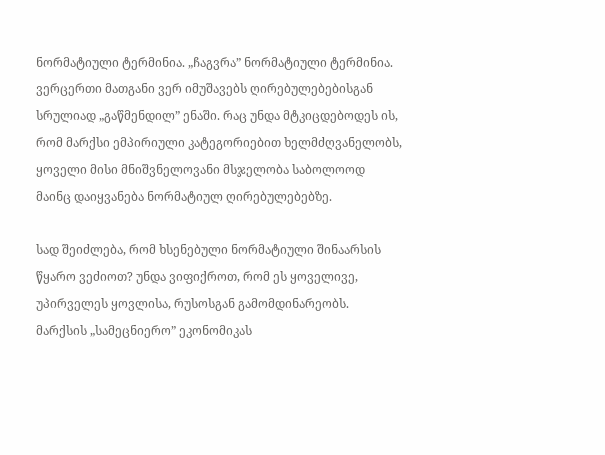ნორმატიული ტერმინია. „ჩაგვრა” ნორმატიული ტერმინია. ვერცერთი მათგანი ვერ იმუშავებს ღირებულებებისგან სრულიად „გაწმენდილ” ენაში. რაც უნდა მტკიცდებოდეს ის, რომ მარქსი ემპირიული კატეგორიებით ხელმძღვანელობს, ყოველი მისი მნიშვნელოვანი მსჯელობა საბოლოოდ მაინც დაიყვანება ნორმატიულ ღირებულებებზე.

სად შეიძლება, რომ ხსენებული ნორმატიული შინაარსის წყარო ვეძიოთ? უნდა ვიფიქროთ, რომ ეს ყოველივე, უპირველეს ყოვლისა, რუსოსგან გამომდინარეობს. მარქსის „სამეცნიერო” ეკონომიკას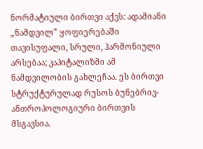ნორმატიული ბირთვი აქვს: ადამიანი „ნამდვილ” ყოფიერებაში თავისუფალი, სრული, ჰარმონიული არსებაა; კაპიტალიზმი ამ ნამდვილობის გახლეჩაა. ეს ბირთვი სტრუქტურულად რუსოს ბუნებრივ-ანთროპოლოგიური ბირთვის მსგავსია.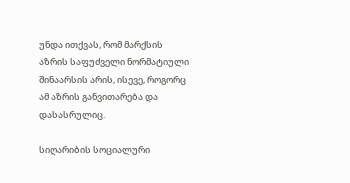უნდა ითქვას, რომ მარქსის აზრის საფუძველი ნორმატიული შინაარსის არის, ისევე, როგორც ამ აზრის განვითარება და დასასრულიც.

სიღარიბის სოციალური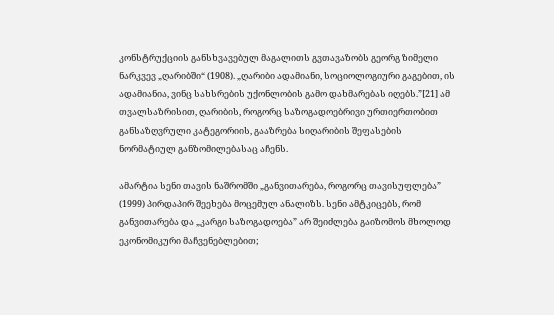კონსტრუქციის განსხვავებულ მაგალითს გვთავაზობს გეორგ ზიმელი ნარკვევ „ღარიბში“ (1908). „ღარიბი ადამიანი, სოციოლოგიური გაგებით, ის ადამიანია, ვინც სახსრების უქონლობის გამო დახმარებას იღებს.”[21] ამ თვალსაზრისით, ღარიბის, როგორც საზოგადოებრივი ურთიერთობით განსაზღვრული კატეგორიის, გააზრება სიღარიბის შეფასების ნორმატიულ განზომილებასაც აჩენს.

ამარტია სენი თავის ნაშრომში „განვითარება, როგორც თავისუფლება” (1999) პირდაპირ შეეხება მოცემულ ანალიზს. სენი ამტკიცებს, რომ განვითარება და „კარგი საზოგადოება” არ შეიძლება გაიზომოს მხოლოდ ეკონომიკური მაჩვენებლებით;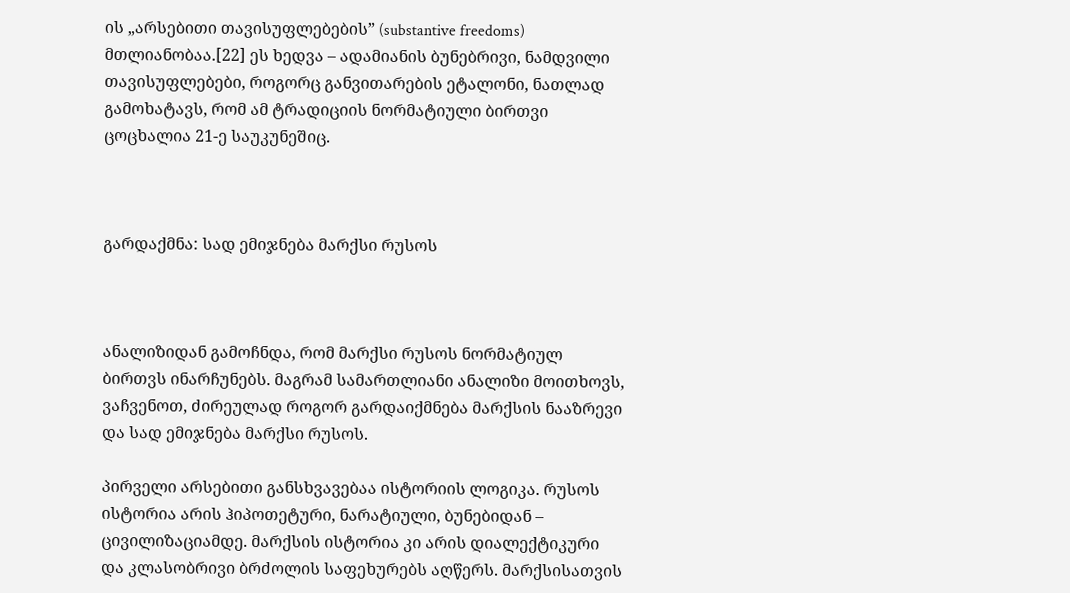ის „არსებითი თავისუფლებების” (substantive freedoms) მთლიანობაა.[22] ეს ხედვა – ადამიანის ბუნებრივი, ნამდვილი თავისუფლებები, როგორც განვითარების ეტალონი, ნათლად გამოხატავს, რომ ამ ტრადიციის ნორმატიული ბირთვი ცოცხალია 21-ე საუკუნეშიც.



გარდაქმნა: სად ემიჯნება მარქსი რუსოს



ანალიზიდან გამოჩნდა, რომ მარქსი რუსოს ნორმატიულ ბირთვს ინარჩუნებს. მაგრამ სამართლიანი ანალიზი მოითხოვს, ვაჩვენოთ, ძირეულად როგორ გარდაიქმნება მარქსის ნააზრევი და სად ემიჯნება მარქსი რუსოს.

პირველი არსებითი განსხვავებაა ისტორიის ლოგიკა. რუსოს ისტორია არის ჰიპოთეტური, ნარატიული, ბუნებიდან – ცივილიზაციამდე. მარქსის ისტორია კი არის დიალექტიკური და კლასობრივი ბრძოლის საფეხურებს აღწერს. მარქსისათვის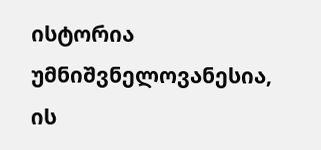ისტორია უმნიშვნელოვანესია, ის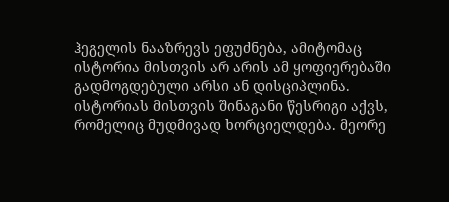ჰეგელის ნააზრევს ეფუძნება, ამიტომაც ისტორია მისთვის არ არის ამ ყოფიერებაში გადმოგდებული არსი ან დისციპლინა. ისტორიას მისთვის შინაგანი წესრიგი აქვს, რომელიც მუდმივად ხორციელდება. მეორე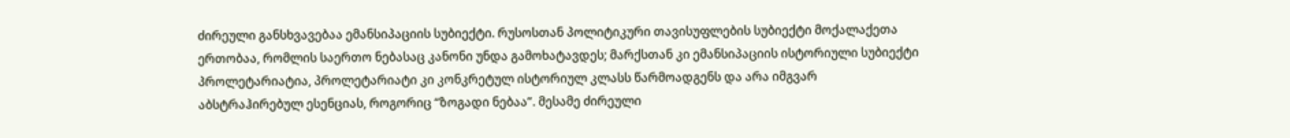ძირეული განსხვავებაა ემანსიპაციის სუბიექტი. რუსოსთან პოლიტიკური თავისუფლების სუბიექტი მოქალაქეთა ერთობაა, რომლის საერთო ნებასაც კანონი უნდა გამოხატავდეს; მარქსთან კი ემანსიპაციის ისტორიული სუბიექტი პროლეტარიატია, პროლეტარიატი კი კონკრეტულ ისტორიულ კლასს წარმოადგენს და არა იმგვარ აბსტრაჰირებულ ესენციას, როგორიც “ზოგადი ნებაა”. მესამე ძირეული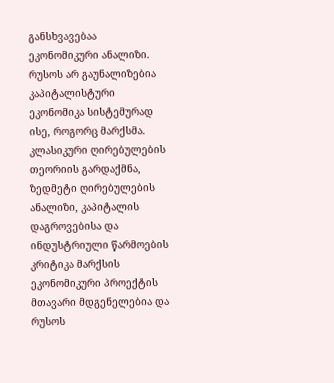განსხვავებაა ეკონომიკური ანალიზი. რუსოს არ გაუნალიზებია კაპიტალისტური ეკონომიკა სისტემურად ისე, როგორც მარქსმა. კლასიკური ღირებულების თეორიის გარდაქმნა, ზედმეტი ღირებულების ანალიზი, კაპიტალის დაგროვებისა და ინდუსტრიული წარმოების კრიტიკა მარქსის ეკონომიკური პროექტის მთავარი მდგენელებია და რუსოს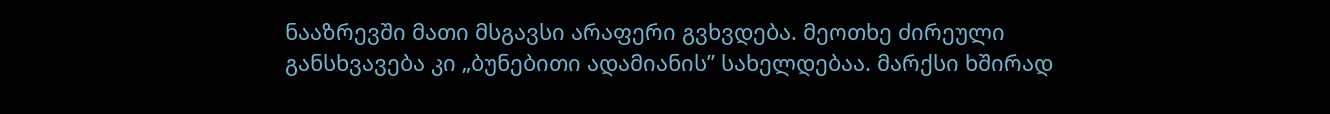ნააზრევში მათი მსგავსი არაფერი გვხვდება. მეოთხე ძირეული განსხვავება კი „ბუნებითი ადამიანის” სახელდებაა. მარქსი ხშირად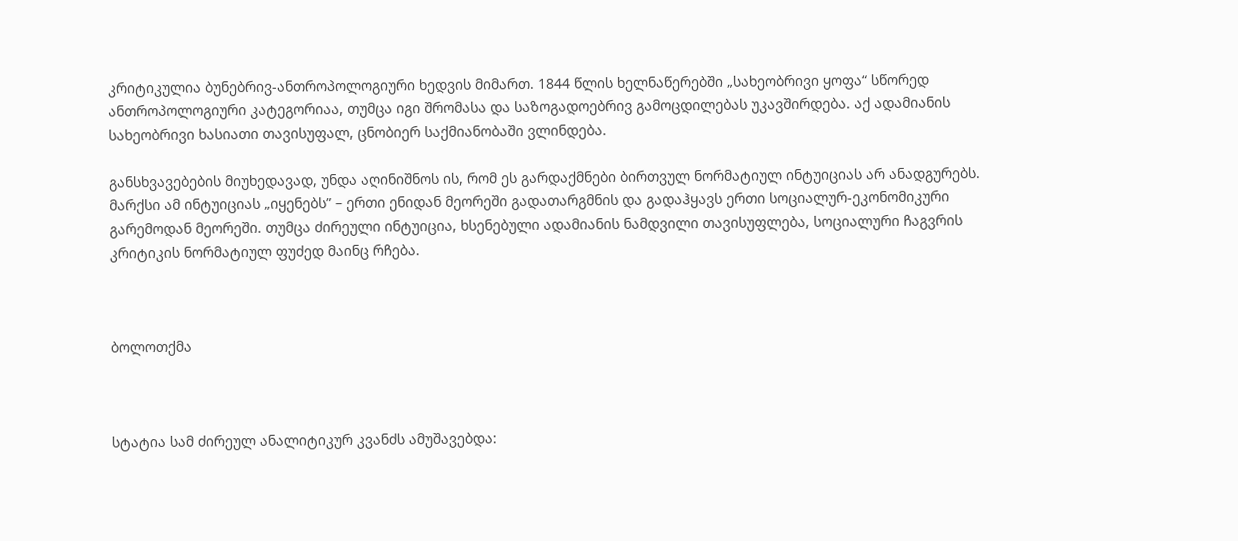კრიტიკულია ბუნებრივ-ანთროპოლოგიური ხედვის მიმართ. 1844 წლის ხელნაწერებში „სახეობრივი ყოფა“ სწორედ ანთროპოლოგიური კატეგორიაა, თუმცა იგი შრომასა და საზოგადოებრივ გამოცდილებას უკავშირდება. აქ ადამიანის სახეობრივი ხასიათი თავისუფალ, ცნობიერ საქმიანობაში ვლინდება.

განსხვავებების მიუხედავად, უნდა აღინიშნოს ის, რომ ეს გარდაქმნები ბირთვულ ნორმატიულ ინტუიციას არ ანადგურებს. მარქსი ამ ინტუიციას „იყენებს” – ერთი ენიდან მეორეში გადათარგმნის და გადაჰყავს ერთი სოციალურ-ეკონომიკური გარემოდან მეორეში. თუმცა ძირეული ინტუიცია, ხსენებული ადამიანის ნამდვილი თავისუფლება, სოციალური ჩაგვრის კრიტიკის ნორმატიულ ფუძედ მაინც რჩება.



ბოლოთქმა



სტატია სამ ძირეულ ანალიტიკურ კვანძს ამუშავებდა: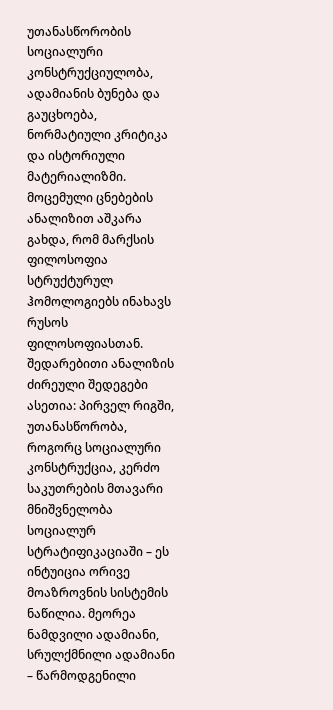უთანასწორობის სოციალური კონსტრუქციულობა, ადამიანის ბუნება და გაუცხოება, ნორმატიული კრიტიკა და ისტორიული მატერიალიზმი. მოცემული ცნებების ანალიზით აშკარა გახდა, რომ მარქსის ფილოსოფია სტრუქტურულ ჰომოლოგიებს ინახავს რუსოს ფილოსოფიასთან. შედარებითი ანალიზის ძირეული შედეგები ასეთია: პირველ რიგში, უთანასწორობა, როგორც სოციალური კონსტრუქცია, კერძო საკუთრების მთავარი მნიშვნელობა სოციალურ სტრატიფიკაციაში – ეს ინტუიცია ორივე მოაზროვნის სისტემის ნაწილია. მეორეა ნამდვილი ადამიანი, სრულქმნილი ადამიანი – წარმოდგენილი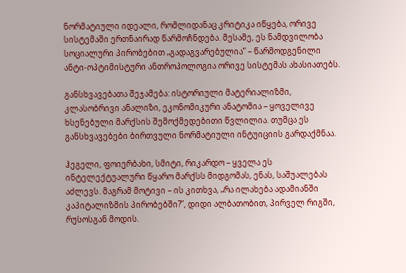ნორმატიული იდეალი, რომლიდანაც კრიტიკა იწყება, ორივე სისტემაში ერთნაირად წარმოჩნდება. მესამე, ეს ნამდვილობა სოციალური პირობებით „გადაგვარებულია” – წარმოდგენილი ანტი-ოპტიმისტური ანთროპოლოგია ორივე სისტემას ახასიათებს.

განსხვავებათა შეჯამება: ისტორიული მატერიალიზმი, კლასობრივი ანალიზი, ეკონომიკური ანატომია – ყოველივე ხსენებული მარქსის შემოქმედებითი წვლილია. თუმცა ეს განსხვავებები ბირთვული ნორმატიული ინტუიციის გარდაქმნაა.

ჰეგელი, ფოიერბახი, სმიტი, რიკარდო – ყველა ეს ინტელექტუალური წყარო მარქსს მიდგომას, ენას, საშუალებას აძლევს. მაგრამ მოტივი – ის კითხვა, „რა ილახება ადამიანში კაპიტალიზმის პირობებში?”, დიდი ალბათობით, პირველ რიგში, რუსოსგან მოდის.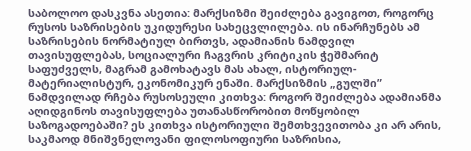საბოლოო დასკვნა ასეთია: მარქსიზმი შეიძლება გავიგოთ, როგორც რუსოს საზრისების უკიდურესი სახეცვლილება. ის ინარჩუნებს ამ საზრისების ნორმატიულ ბირთვს, ადამიანის ნამდვილ თავისუფლებას, სოციალური ჩაგვრის კრიტიკის ჭეშმარიტ საფუძველს, მაგრამ გამოხატავს მას ახალ, ისტორიულ-მატერიალისტურ, ეკონომიკურ ენაში. მარქსიზმის „გულში” ნამდვილად რჩება რუსოსეული კითხვა: როგორ შეიძლება ადამიანმა აღიდგინოს თავისუფლება უთანასწორობით მოწყობილ საზოგადოებაში? ეს კითხვა ისტორიული შემთხვევითობა კი არ არის, საკმაოდ მნიშვნელოვანი ფილოსოფიური საზრისია,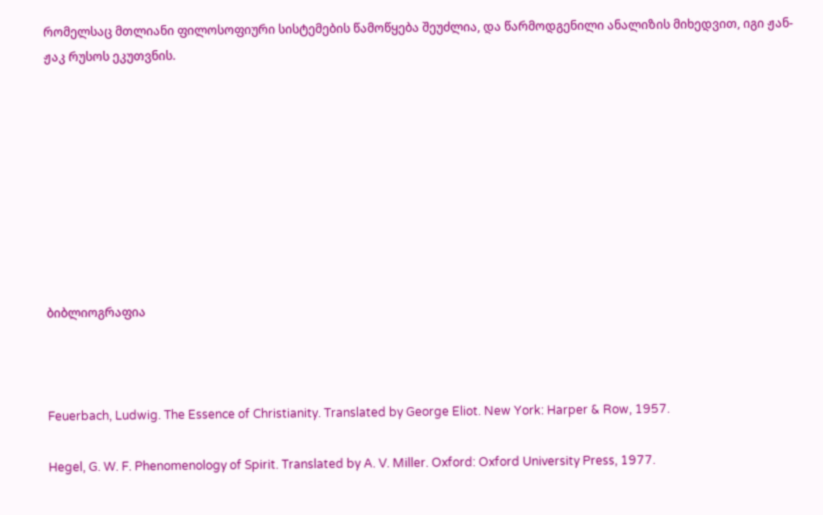რომელსაც მთლიანი ფილოსოფიური სისტემების წამოწყება შეუძლია, და წარმოდგენილი ანალიზის მიხედვით, იგი ჟან-ჟაკ რუსოს ეკუთვნის.









ბიბლიოგრაფია



Feuerbach, Ludwig. The Essence of Christianity. Translated by George Eliot. New York: Harper & Row, 1957.

Hegel, G. W. F. Phenomenology of Spirit. Translated by A. V. Miller. Oxford: Oxford University Press, 1977.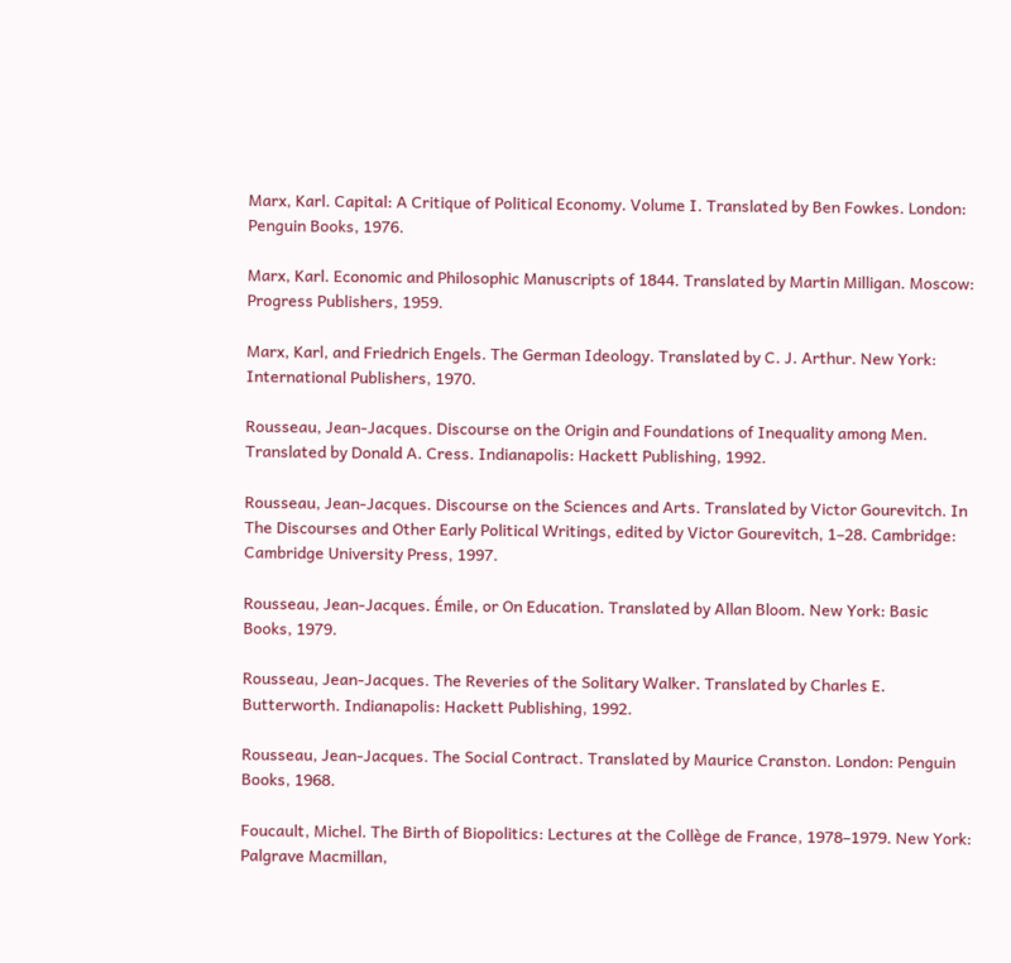Marx, Karl. Capital: A Critique of Political Economy. Volume I. Translated by Ben Fowkes. London: Penguin Books, 1976.

Marx, Karl. Economic and Philosophic Manuscripts of 1844. Translated by Martin Milligan. Moscow: Progress Publishers, 1959.

Marx, Karl, and Friedrich Engels. The German Ideology. Translated by C. J. Arthur. New York: International Publishers, 1970.

Rousseau, Jean-Jacques. Discourse on the Origin and Foundations of Inequality among Men. Translated by Donald A. Cress. Indianapolis: Hackett Publishing, 1992.

Rousseau, Jean-Jacques. Discourse on the Sciences and Arts. Translated by Victor Gourevitch. In The Discourses and Other Early Political Writings, edited by Victor Gourevitch, 1–28. Cambridge: Cambridge University Press, 1997.

Rousseau, Jean-Jacques. Émile, or On Education. Translated by Allan Bloom. New York: Basic Books, 1979.

Rousseau, Jean-Jacques. The Reveries of the Solitary Walker. Translated by Charles E. Butterworth. Indianapolis: Hackett Publishing, 1992.

Rousseau, Jean-Jacques. The Social Contract. Translated by Maurice Cranston. London: Penguin Books, 1968.

Foucault, Michel. The Birth of Biopolitics: Lectures at the Collège de France, 1978–1979. New York: Palgrave Macmillan,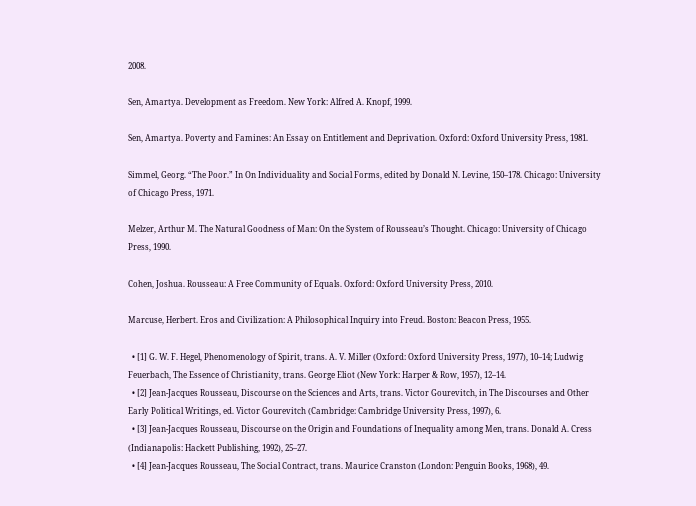2008.

Sen, Amartya. Development as Freedom. New York: Alfred A. Knopf, 1999.

Sen, Amartya. Poverty and Famines: An Essay on Entitlement and Deprivation. Oxford: Oxford University Press, 1981.

Simmel, Georg. “The Poor.” In On Individuality and Social Forms, edited by Donald N. Levine, 150–178. Chicago: University of Chicago Press, 1971.

Melzer, Arthur M. The Natural Goodness of Man: On the System of Rousseau’s Thought. Chicago: University of Chicago Press, 1990.

Cohen, Joshua. Rousseau: A Free Community of Equals. Oxford: Oxford University Press, 2010.

Marcuse, Herbert. Eros and Civilization: A Philosophical Inquiry into Freud. Boston: Beacon Press, 1955.

  • [1] G. W. F. Hegel, Phenomenology of Spirit, trans. A. V. Miller (Oxford: Oxford University Press, 1977), 10–14; Ludwig Feuerbach, The Essence of Christianity, trans. George Eliot (New York: Harper & Row, 1957), 12–14.
  • [2] Jean-Jacques Rousseau, Discourse on the Sciences and Arts, trans. Victor Gourevitch, in The Discourses and Other Early Political Writings, ed. Victor Gourevitch (Cambridge: Cambridge University Press, 1997), 6.
  • [3] Jean-Jacques Rousseau, Discourse on the Origin and Foundations of Inequality among Men, trans. Donald A. Cress (Indianapolis: Hackett Publishing, 1992), 25–27.
  • [4] Jean-Jacques Rousseau, The Social Contract, trans. Maurice Cranston (London: Penguin Books, 1968), 49.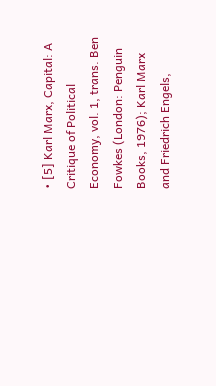• [5] Karl Marx, Capital: A Critique of Political Economy, vol. 1, trans. Ben Fowkes (London: Penguin Books, 1976); Karl Marx and Friedrich Engels,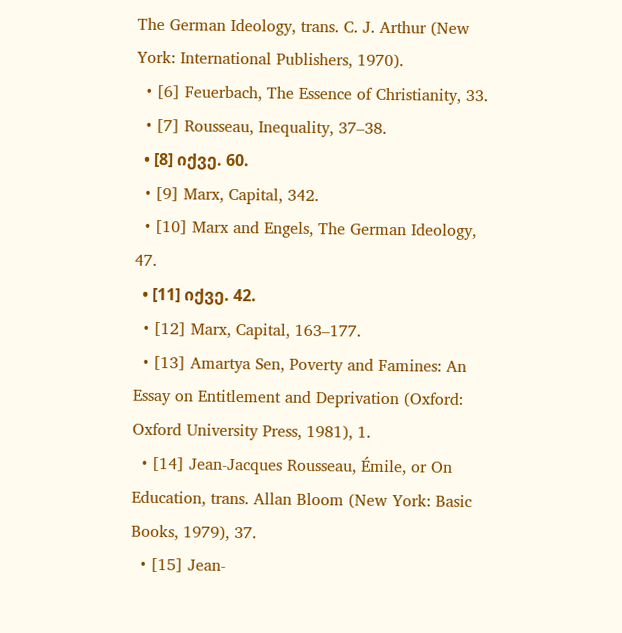The German Ideology, trans. C. J. Arthur (New York: International Publishers, 1970).
  • [6] Feuerbach, The Essence of Christianity, 33.
  • [7] Rousseau, Inequality, 37–38.
  • [8] იქვე. 60.
  • [9] Marx, Capital, 342.
  • [10] Marx and Engels, The German Ideology, 47.
  • [11] იქვე. 42.
  • [12] Marx, Capital, 163–177.
  • [13] Amartya Sen, Poverty and Famines: An Essay on Entitlement and Deprivation (Oxford: Oxford University Press, 1981), 1.
  • [14] Jean-Jacques Rousseau, Émile, or On Education, trans. Allan Bloom (New York: Basic Books, 1979), 37.
  • [15] Jean-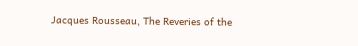Jacques Rousseau, The Reveries of the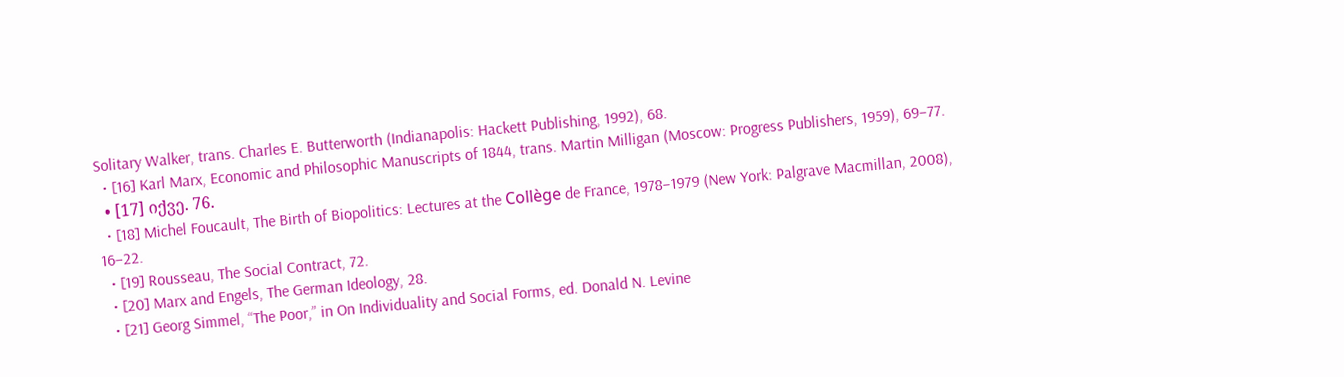Solitary Walker, trans. Charles E. Butterworth (Indianapolis: Hackett Publishing, 1992), 68.
  • [16] Karl Marx, Economic and Philosophic Manuscripts of 1844, trans. Martin Milligan (Moscow: Progress Publishers, 1959), 69–77.
  • [17] იქვე. 76.
  • [18] Michel Foucault, The Birth of Biopolitics: Lectures at the Collège de France, 1978–1979 (New York: Palgrave Macmillan, 2008), 16–22.
  • [19] Rousseau, The Social Contract, 72.
  • [20] Marx and Engels, The German Ideology, 28.
  • [21] Georg Simmel, “The Poor,” in On Individuality and Social Forms, ed. Donald N. Levine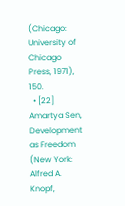(Chicago: University of Chicago Press, 1971), 150.
  • [22] Amartya Sen, Development as Freedom (New York: Alfred A. Knopf,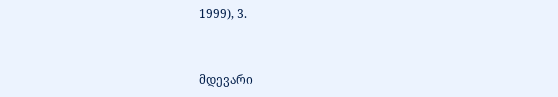1999), 3.


მდევარი